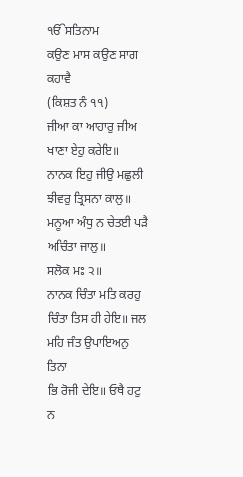ੴਸਤਿਨਾਮ
ਕਉਣ ਮਾਸ ਕਉਣ ਸਾਗ ਕਹਾਵੈ
(ਕਿਸ਼ਤ ਨੰ ੧੧)
ਜੀਆ ਕਾ ਆਹਾਰੁ ਜੀਅ ਖਾਣਾ ਏਹੁ ਕਰੇਇ॥
ਨਾਨਕ ਇਹੁ ਜੀਉ ਮਛੁਲੀ ਝੀਵਰੁ ਤ੍ਰਿਸਨਾ ਕਾਲੁ॥
ਮਨੂਆ ਅੰਧੁ ਨ ਚੇਤਈ ਪੜੈ ਅਚਿੰਤਾ ਜਾਲੁ॥
ਸਲੋਕ ਮਃ ੨॥
ਨਾਨਕ ਚਿੰਤਾ ਮਤਿ ਕਰਹੁ ਚਿੰਤਾ ਤਿਸ ਹੀ ਹੇਇ॥ ਜਲ ਮਹਿ ਜੰਤ ਉਪਾਇਅਨੁ ਤਿਨਾ
ਭਿ ਰੋਜੀ ਦੇਇ॥ ਓਥੈ ਹਟੁ ਨ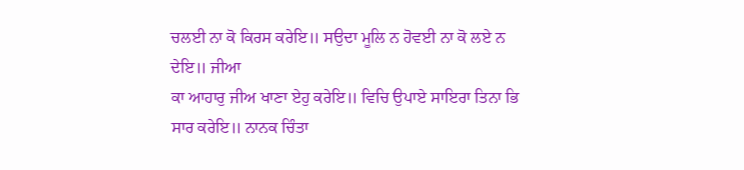ਚਲਈ ਨਾ ਕੋ ਕਿਰਸ ਕਰੇਇ॥ ਸਉਦਾ ਮੂਲਿ ਨ ਹੋਵਈ ਨਾ ਕੋ ਲਏ ਨ ਦੇਇ॥ ਜੀਆ
ਕਾ ਆਹਾਰੁ ਜੀਅ ਖਾਣਾ ਏਹੁ ਕਰੇਇ॥ ਵਿਚਿ ਉਪਾਏ ਸਾਇਰਾ ਤਿਨਾ ਭਿ ਸਾਰ ਕਰੇਇ॥ ਨਾਨਕ ਚਿੰਤਾ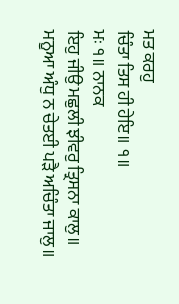ਮਤ ਕਰਹੁ
ਚਿੰਤਾ ਤਿਸ ਹੀ ਹੇਇ॥ ੧॥
ਮਃ ੧॥ ਨਾਨਕ
ਇਹੁ ਜੀਉ ਮਛੁਲੀ ਝੀਵਰੁ ਤ੍ਰਿਸਨਾ ਕਾਲੁ॥ ਮਨੂਆ ਅੰਧੁ ਨ ਚੇਤਈ ਪੜੈ ਅਚਿੰਤਾ ਜਾਲੁ॥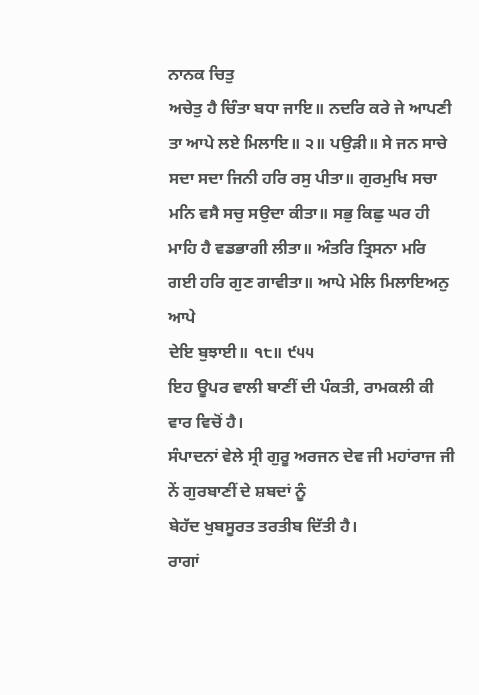ਨਾਨਕ ਚਿਤੁ
ਅਚੇਤੁ ਹੈ ਚਿੰਤਾ ਬਧਾ ਜਾਇ॥ ਨਦਰਿ ਕਰੇ ਜੇ ਆਪਣੀ ਤਾ ਆਪੇ ਲਏ ਮਿਲਾਇ॥ ੨॥ ਪਉੜੀ॥ ਸੇ ਜਨ ਸਾਚੇ
ਸਦਾ ਸਦਾ ਜਿਨੀ ਹਰਿ ਰਸੁ ਪੀਤਾ॥ ਗੁਰਮੁਖਿ ਸਚਾ ਮਨਿ ਵਸੈ ਸਚੁ ਸਉਦਾ ਕੀਤਾ॥ ਸਭੁ ਕਿਛੁ ਘਰ ਹੀ
ਮਾਹਿ ਹੈ ਵਡਭਾਗੀ ਲੀਤਾ॥ ਅੰਤਰਿ ਤ੍ਰਿਸਨਾ ਮਰਿ ਗਈ ਹਰਿ ਗੁਣ ਗਾਵੀਤਾ॥ ਆਪੇ ਮੇਲਿ ਮਿਲਾਇਅਨੁ ਆਪੇ
ਦੇਇ ਬੁਝਾਈ॥ ੧੮॥ ੯੫੫
ਇਹ ਊਪਰ ਵਾਲੀ ਬਾਣੀਂ ਦੀ ਪੰਕਤੀ, ਰਾਮਕਲੀ ਕੀ ਵਾਰ ਵਿਚੋਂ ਹੈ।
ਸੰਪਾਦਨਾਂ ਵੇਲੇ ਸ੍ਰੀ ਗੁਰੂ ਅਰਜਨ ਦੇਵ ਜੀ ਮਹਾਂਰਾਜ ਜੀ ਨੇਂ ਗੁਰਬਾਣੀਂ ਦੇ ਸ਼ਬਦਾਂ ਨੂੰ
ਬੇਹੱਦ ਖੁਬਸੂਰਤ ਤਰਤੀਬ ਦਿੱਤੀ ਹੈ।
ਰਾਗਾਂ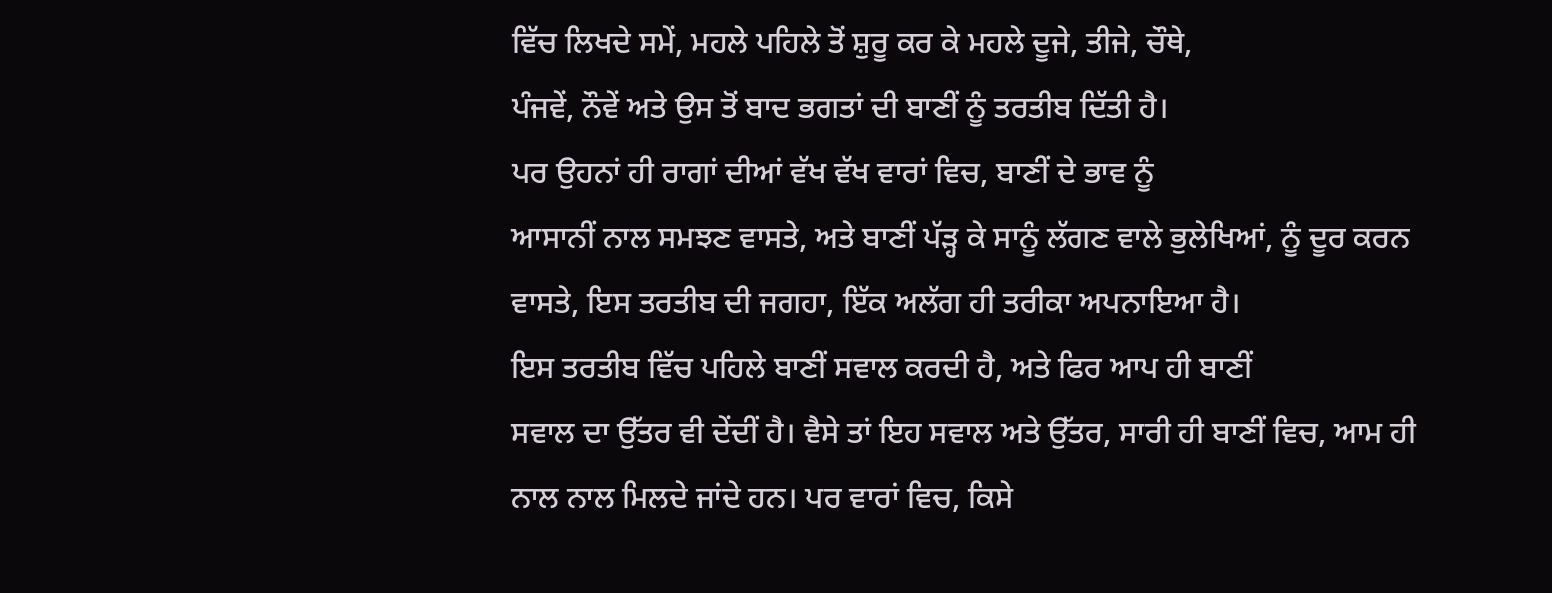ਵਿੱਚ ਲਿਖਦੇ ਸਮੇਂ, ਮਹਲੇ ਪਹਿਲੇ ਤੋਂ ਸ਼ੁਰੂ ਕਰ ਕੇ ਮਹਲੇ ਦੂਜੇ, ਤੀਜੇ, ਚੌਥੇ,
ਪੰਜਵੇਂ, ਨੌਵੇਂ ਅਤੇ ਉਸ ਤੋਂ ਬਾਦ ਭਗਤਾਂ ਦੀ ਬਾਣੀਂ ਨੂੰ ਤਰਤੀਬ ਦਿੱਤੀ ਹੈ।
ਪਰ ਉਹਨਾਂ ਹੀ ਰਾਗਾਂ ਦੀਆਂ ਵੱਖ ਵੱਖ ਵਾਰਾਂ ਵਿਚ, ਬਾਣੀਂ ਦੇ ਭਾਵ ਨੂੰ
ਆਸਾਨੀਂ ਨਾਲ ਸਮਝਣ ਵਾਸਤੇ, ਅਤੇ ਬਾਣੀਂ ਪੱੜ੍ਹ ਕੇ ਸਾਨੂੰ ਲੱਗਣ ਵਾਲੇ ਭੁਲੇਖਿਆਂ, ਨੂੰ ਦੂਰ ਕਰਨ
ਵਾਸਤੇ, ਇਸ ਤਰਤੀਬ ਦੀ ਜਗਹਾ, ਇੱਕ ਅਲੱਗ ਹੀ ਤਰੀਕਾ ਅਪਨਾਇਆ ਹੈ।
ਇਸ ਤਰਤੀਬ ਵਿੱਚ ਪਹਿਲੇ ਬਾਣੀਂ ਸਵਾਲ ਕਰਦੀ ਹੈ, ਅਤੇ ਫਿਰ ਆਪ ਹੀ ਬਾਣੀਂ
ਸਵਾਲ ਦਾ ਉੱਤਰ ਵੀ ਦੇਂਦੀਂ ਹੈ। ਵੈਸੇ ਤਾਂ ਇਹ ਸਵਾਲ ਅਤੇ ਉੱਤਰ, ਸਾਰੀ ਹੀ ਬਾਣੀਂ ਵਿਚ, ਆਮ ਹੀ
ਨਾਲ ਨਾਲ ਮਿਲਦੇ ਜਾਂਦੇ ਹਨ। ਪਰ ਵਾਰਾਂ ਵਿਚ, ਕਿਸੇ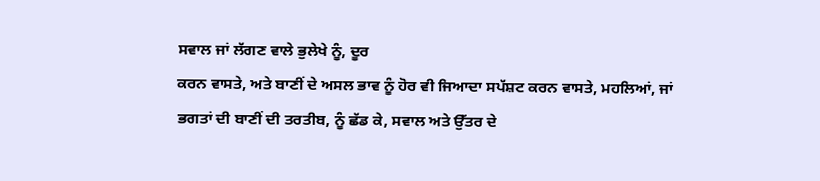ਸਵਾਲ ਜਾਂ ਲੱਗਣ ਵਾਲੇ ਭੁਲੇਖੇ ਨੂੰ, ਦੂਰ
ਕਰਨ ਵਾਸਤੇ, ਅਤੇ ਬਾਣੀਂ ਦੇ ਅਸਲ ਭਾਵ ਨੂੰ ਹੋਰ ਵੀ ਜਿਆਦਾ ਸਪੱਸ਼ਟ ਕਰਨ ਵਾਸਤੇ, ਮਹਲਿਆਂ, ਜਾਂ
ਭਗਤਾਂ ਦੀ ਬਾਣੀਂ ਦੀ ਤਰਤੀਬ, ਨੂੰ ਛੱਡ ਕੇ, ਸਵਾਲ ਅਤੇ ਉੱਤਰ ਦੇ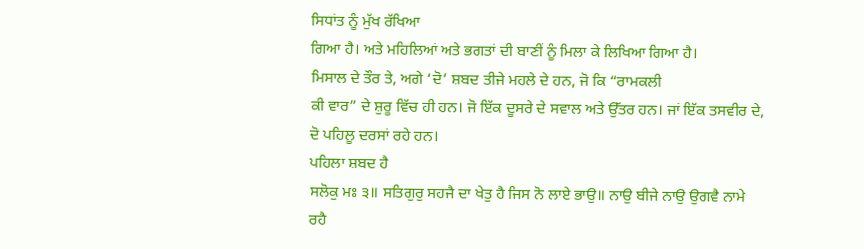ਸਿਧਾਂਤ ਨੂੰ ਮੁੱਖ ਰੱਖਿਆ
ਗਿਆ ਹੈ। ਅਤੇ ਮਹਿਲਿਆਂ ਅਤੇ ਭਗਤਾਂ ਦੀ ਬਾਣੀਂ ਨੂੰ ਮਿਲਾ ਕੇ ਲਿਖਿਆ ਗਿਆ ਹੈ।
ਮਿਸਾਲ ਦੇ ਤੌਰ ਤੇ, ਅਗੇ ‘ਦੋ’ ਸ਼ਬਦ ਤੀਜੇ ਮਹਲੇ ਦੇ ਹਨ, ਜੋ ਕਿ “ਰਾਮਕਲੀ
ਕੀ ਵਾਰ” ਦੇ ਸ਼ੁਰੂ ਵਿੱਚ ਹੀ ਹਨ। ਜੋ ਇੱਕ ਦੂਸਰੇ ਦੇ ਸਵਾਲ ਅਤੇ ਉੱਤਰ ਹਨ। ਜਾਂ ਇੱਕ ਤਸਵੀਰ ਦੇ,
ਦੋ ਪਹਿਲੂ ਦਰਸਾਂ ਰਹੇ ਹਨ।
ਪਹਿਲਾ ਸ਼ਬਦ ਹੈ
ਸਲੋਕੁ ਮਃ ੩॥ ਸਤਿਗੁਰੁ ਸਹਜੈ ਦਾ ਖੇਤੁ ਹੈ ਜਿਸ ਨੋ ਲਾਏ ਭਾਉ॥ ਨਾਉ ਬੀਜੇ ਨਾਉ ਉਗਵੈ ਨਾਮੇ
ਰਹੈ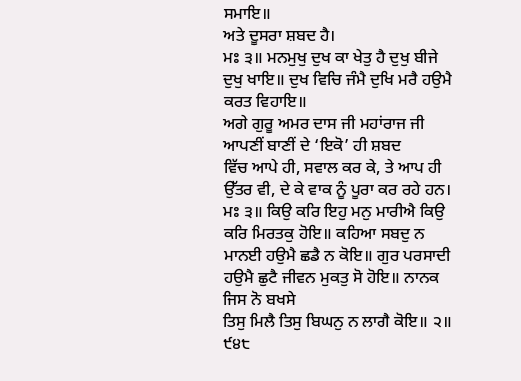ਸਮਾਇ॥
ਅਤੇ ਦੂਸਰਾ ਸ਼ਬਦ ਹੈ।
ਮਃ ੩॥ ਮਨਮੁਖੁ ਦੁਖ ਕਾ ਖੇਤੁ ਹੈ ਦੁਖੁ ਬੀਜੇ ਦੁਖੁ ਖਾਇ॥ ਦੁਖ ਵਿਚਿ ਜੰਮੈ ਦੁਖਿ ਮਰੈ ਹਉਮੈ
ਕਰਤ ਵਿਹਾਇ॥
ਅਗੇ ਗੁਰੂ ਅਮਰ ਦਾਸ ਜੀ ਮਹਾਂਰਾਜ ਜੀ ਆਪਣੀਂ ਬਾਣੀਂ ਦੇ ‘ਇਕੋ’ ਹੀ ਸ਼ਬਦ
ਵਿੱਚ ਆਪੇ ਹੀ, ਸਵਾਲ ਕਰ ਕੇ, ਤੇ ਆਪ ਹੀ ਉੱਤਰ ਵੀ, ਦੇ ਕੇ ਵਾਕ ਨੂੰ ਪੂਰਾ ਕਰ ਰਹੇ ਹਨ।
ਮਃ ੩॥ ਕਿਉ ਕਰਿ ਇਹੁ ਮਨੁ ਮਾਰੀਐ ਕਿਉ ਕਰਿ ਮਿਰਤਕੁ ਹੋਇ॥ ਕਹਿਆ ਸਬਦੁ ਨ
ਮਾਨਈ ਹਉਮੈ ਛਡੈ ਨ ਕੋਇ॥ ਗੁਰ ਪਰਸਾਦੀ ਹਉਮੈ ਛੁਟੈ ਜੀਵਨ ਮੁਕਤੁ ਸੋ ਹੋਇ॥ ਨਾਨਕ ਜਿਸ ਨੋ ਬਖਸੇ
ਤਿਸੁ ਮਿਲੈ ਤਿਸੁ ਬਿਘਨੁ ਨ ਲਾਗੈ ਕੋਇ॥ ੨॥ ੯੪੮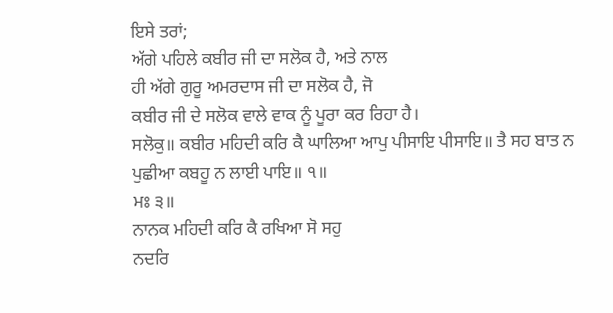ਇਸੇ ਤਰਾਂ;
ਅੱਗੇ ਪਹਿਲੇ ਕਬੀਰ ਜੀ ਦਾ ਸਲੋਕ ਹੈ, ਅਤੇ ਨਾਲ
ਹੀ ਅੱਗੇ ਗੁਰੂ ਅਮਰਦਾਸ ਜੀ ਦਾ ਸਲੋਕ ਹੈ, ਜੋ
ਕਬੀਰ ਜੀ ਦੇ ਸਲੋਕ ਵਾਲੇ ਵਾਕ ਨੂੰ ਪੂਰਾ ਕਰ ਰਿਹਾ ਹੈ।
ਸਲੋਕੁ॥ ਕਬੀਰ ਮਹਿਦੀ ਕਰਿ ਕੈ ਘਾਲਿਆ ਆਪੁ ਪੀਸਾਇ ਪੀਸਾਇ॥ ਤੈ ਸਹ ਬਾਤ ਨ
ਪੁਛੀਆ ਕਬਹੂ ਨ ਲਾਈ ਪਾਇ॥ ੧॥
ਮਃ ੩॥
ਨਾਨਕ ਮਹਿਦੀ ਕਰਿ ਕੈ ਰਖਿਆ ਸੋ ਸਹੁ
ਨਦਰਿ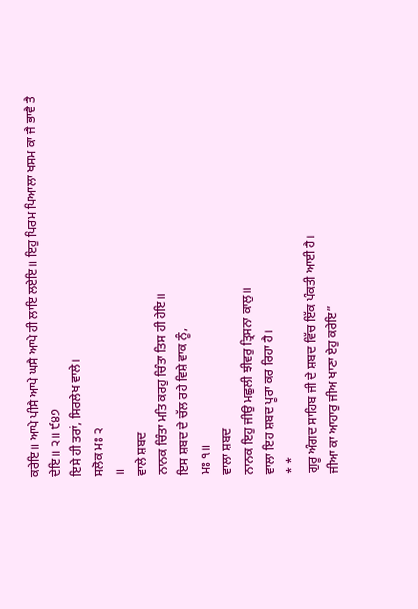ਕਰੇਇ॥ ਆਪੇ ਪੀਸੈ ਆਪੇ ਘਸੈ ਆਪੇ ਹੀ ਲਾਇ ਲਏਇ॥ ਇਹੁ ਪਿਰਮ ਪਿਆਲਾ ਖਸਮ ਕਾ ਜੈ ਭਾਵੈ ਤੈ
ਦੇਇ॥ ੨॥ ੯੪੭
ਇਸੇ ਹੀ ਤਰਾਂ, ਸਿਰਲੇਖ ਵਾਲੇ।
ਸਲੋਕ ਮਃ ੨
॥
ਵਾਲੇ ਸ਼ਬਦ
ਨਾਨਕ ਚਿੰਤਾ ਮਤਿ ਕਰਹੁ ਚਿੰਤਾ ਤਿਸ ਹੀ ਹੇਇ॥
ਇਸ ਸ਼ਬਦ ਦੇ ਚੱਲ ਰਹੇ ਵਿਸ਼ੇ ਵਾਕ ਨੂੰ,
ਮਃ ੧॥
ਵਾਲਾ ਸ਼ਬਦ
ਨਾਨਕ ਇਹੁ ਜੀਉ ਮਛੁਲੀ ਝੀਵਰੁ ਤ੍ਰਿਸਨਾ ਕਾਲੁ॥
ਵਾਲਾ ਇਹ ਸ਼ਬਦ ਪੂਰਾ ਕਰ ਰਿਹਾ ਹੈ।
* *
ਗੁਰੂ ਅੰਗਦ ਸਾਹਿਬ ਜੀ ਦੇ ਸ਼ਬਦ ਵਿੱਚ ਇੱਕ ਪੰਕਤੀ ਆਈ ਹੈ।
ਜੀਆ ਕਾ ਆਹਾਰੁ ਜੀਅ ਖਾਣਾ ਏਹੁ ਕਰੇਇ”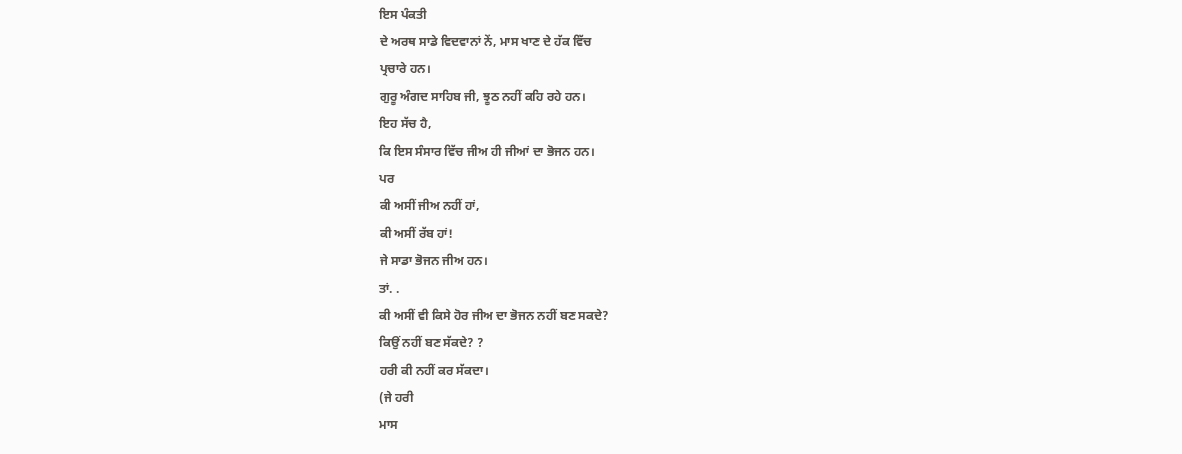ਇਸ ਪੰਕਤੀ
ਦੇ ਅਰਥ ਸਾਡੇ ਵਿਦਵਾਨਾਂ ਨੇਂ, ਮਾਸ ਖਾਣ ਦੇ ਹੱਕ ਵਿੱਚ
ਪ੍ਰਚਾਰੇ ਹਨ।
ਗੁਰੂ ਅੰਗਦ ਸਾਹਿਬ ਜੀ, ਝੂਠ ਨਹੀਂ ਕਹਿ ਰਹੇ ਹਨ।
ਇਹ ਸੱਚ ਹੈ,
ਕਿ ਇਸ ਸੰਸਾਰ ਵਿੱਚ ਜੀਅ ਹੀ ਜੀਆਂ ਦਾ ਭੋਜਨ ਹਨ।
ਪਰ
ਕੀ ਅਸੀਂ ਜੀਅ ਨਹੀਂ ਹਾਂ,
ਕੀ ਅਸੀਂ ਰੱਬ ਹਾਂ!
ਜੇ ਸਾਡਾ ਭੋਜਨ ਜੀਅ ਹਨ।
ਤਾਂ. .
ਕੀ ਅਸੀਂ ਵੀ ਕਿਸੇ ਹੋਰ ਜੀਅ ਦਾ ਭੋਜਨ ਨਹੀਂ ਬਣ ਸਕਦੇ?
ਕਿਉਂ ਨਹੀਂ ਬਣ ਸੱਕਦੇ? ?
ਹਰੀ ਕੀ ਨਹੀਂ ਕਰ ਸੱਕਦਾ।
(ਜੇ ਹਰੀ
ਮਾਸ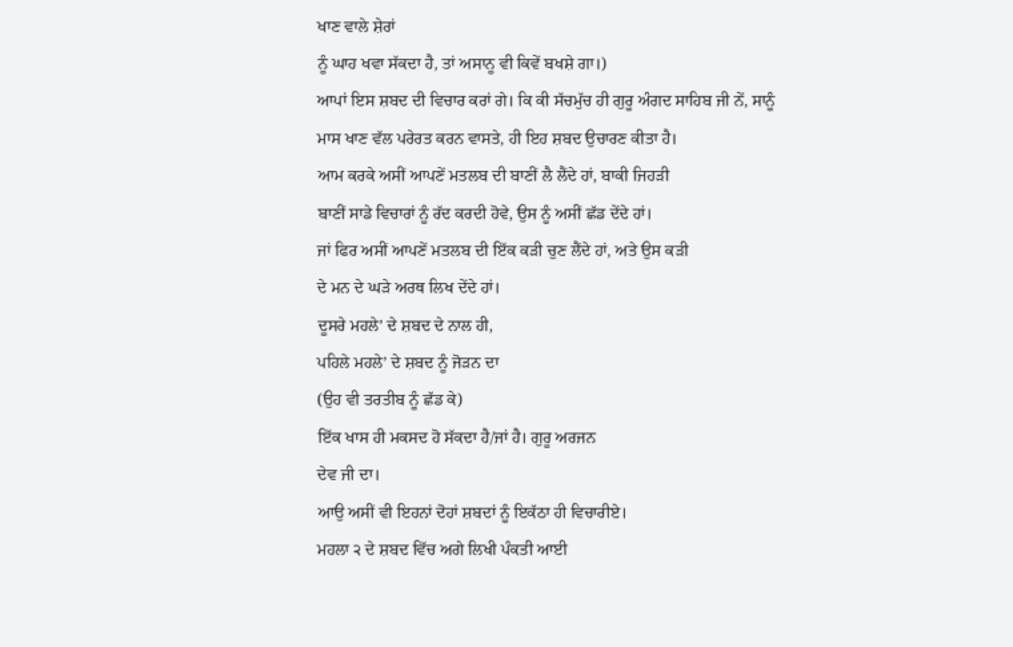ਖਾਣ ਵਾਲੇ ਸ਼ੇਰਾਂ
ਨੂੰ ਘਾਹ ਖਵਾ ਸੱਕਦਾ ਹੈ, ਤਾਂ ਅਸਾਨੂ ਵੀ ਕਿਵੇਂ ਬਖਸ਼ੇ ਗਾ।)
ਆਪਾਂ ਇਸ ਸ਼ਬਦ ਦੀ ਵਿਚਾਰ ਕਰਾਂ ਗੇ। ਕਿ ਕੀ ਸੱਚਮੁੱਚ ਹੀ ਗੁਰੂ ਅੰਗਦ ਸਾਹਿਬ ਜੀ ਨੇਂ, ਸਾਨੂੰ
ਮਾਸ ਖਾਣ ਵੱਲ ਪਰੇਰਤ ਕਰਨ ਵਾਸਤੇ, ਹੀ ਇਹ ਸ਼ਬਦ ਉਚਾਰਣ ਕੀਤਾ ਹੈ।
ਆਮ ਕਰਕੇ ਅਸੀਂ ਆਪਣੇਂ ਮਤਲਬ ਦੀ ਬਾਣੀਂ ਲੈ ਲੈਂਦੇ ਹਾਂ, ਬਾਕੀ ਜਿਹੜੀ
ਬਾਣੀਂ ਸਾਡੇ ਵਿਚਾਰਾਂ ਨੂੰ ਰੱਦ ਕਰਦੀ ਹੋਵੇ, ਉਸ ਨੂੰ ਅਸੀਂ ਛੱਡ ਦੇਂਦੇ ਹਾਂ।
ਜਾਂ ਫਿਰ ਅਸੀਂ ਆਪਣੇਂ ਮਤਲਬ ਦੀ ਇੱਕ ਕੜੀ ਚੁਣ ਲੈਂਦੇ ਹਾਂ, ਅਤੇ ਉਸ ਕੜੀ
ਦੇ ਮਨ ਦੇ ਘੜੇ ਅਰਥ ਲਿਖ ਦੇਂਦੇ ਹਾਂ।
ਦੂਸਰੇ ਮਹਲੇ’ ਦੇ ਸ਼ਬਦ ਦੇ ਨਾਲ ਹੀ,
ਪਹਿਲੇ ਮਹਲੇ’ ਦੇ ਸ਼ਬਦ ਨੂੰ ਜੋੜਨ ਦਾ
(ਉਹ ਵੀ ਤਰਤੀਬ ਨੂੰ ਛੱਡ ਕੇ)
ਇੱਕ ਖਾਸ ਹੀ ਮਕਸਦ ਹੋ ਸੱਕਦਾ ਹੈ/ਜਾਂ ਹੈ। ਗੁਰੂ ਅਰਜਨ
ਦੇਵ ਜੀ ਦਾ।
ਆਉ ਅਸੀਂ ਵੀ ਇਹਨਾਂ ਦੋਹਾਂ ਸ਼ਬਦਾਂ ਨੂੰ ਇਕੱਠਾ ਹੀ ਵਿਚਾਰੀਏ।
ਮਹਲਾ ੨ ਦੇ ਸ਼ਬਦ ਵਿੱਚ ਅਗੇ ਲਿਖੀ ਪੰਕਤੀ ਆਈ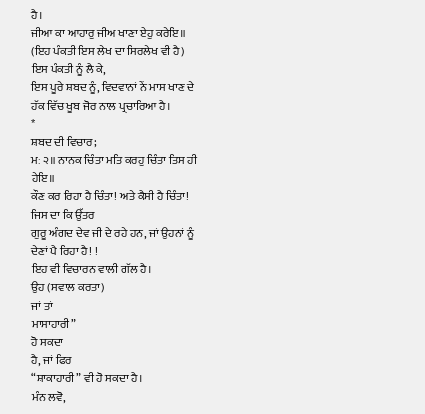ਹੈ।
ਜੀਆ ਕਾ ਆਹਾਰੁ ਜੀਅ ਖਾਣਾ ਏਹੁ ਕਰੇਇ॥
(ਇਹ ਪੰਕਤੀ ਇਸ ਲੇਖ ਦਾ ਸਿਰਲੇਖ ਵੀ ਹੈ)
ਇਸ ਪੰਕਤੀ ਨੂੰ ਲੈ ਕੇ,
ਇਸ ਪੂਰੇ ਸ਼ਬਦ ਨੂੰ, ਵਿਦਵਾਨਾਂ ਨੇਂ ਮਾਸ ਖਾਣ ਦੇ ਹੱਕ ਵਿੱਚ ਖੂਬ ਜੋਰ ਨਾਲ ਪ੍ਰਚਾਰਿਆ ਹੈ।
*
ਸ਼ਬਦ ਦੀ ਵਿਚਾਰ;
ਮਃ ੨॥ ਨਾਨਕ ਚਿੰਤਾ ਮਤਿ ਕਰਹੁ ਚਿੰਤਾ ਤਿਸ ਹੀ ਹੇਇ॥
ਕੌਣ ਕਰ ਰਿਹਾ ਹੈ ਚਿੰਤਾ! ਅਤੇ ਕੈਸੀ ਹੈ ਚਿੰਤਾ!
ਜਿਸ ਦਾ ਕਿ ਉੱਤਰ
ਗੁਰੂ ਅੰਗਦ ਦੇਵ ਜੀ ਦੇ ਰਹੇ ਹਨ, ਜਾਂ ਉਹਨਾਂ ਨੂੰ ਦੇਣਾਂ ਪੈ ਰਿਹਾ ਹੈ! !
ਇਹ ਵੀ ਵਿਚਾਰਨ ਵਾਲੀ ਗੱਲ ਹੈ।
ਉਹ (ਸਵਾਲ ਕਰਤਾ)
ਜਾਂ ਤਾਂ
ਮਾਸਾਹਾਰੀ”
ਹੋ ਸਕਦਾ
ਹੈ, ਜਾਂ ਫਿਰ
“ਸ਼ਾਕਾਹਾਰੀ” ਵੀ ਹੋ ਸਕਦਾ ਹੈ।
ਮੰਨ ਲਵੋ,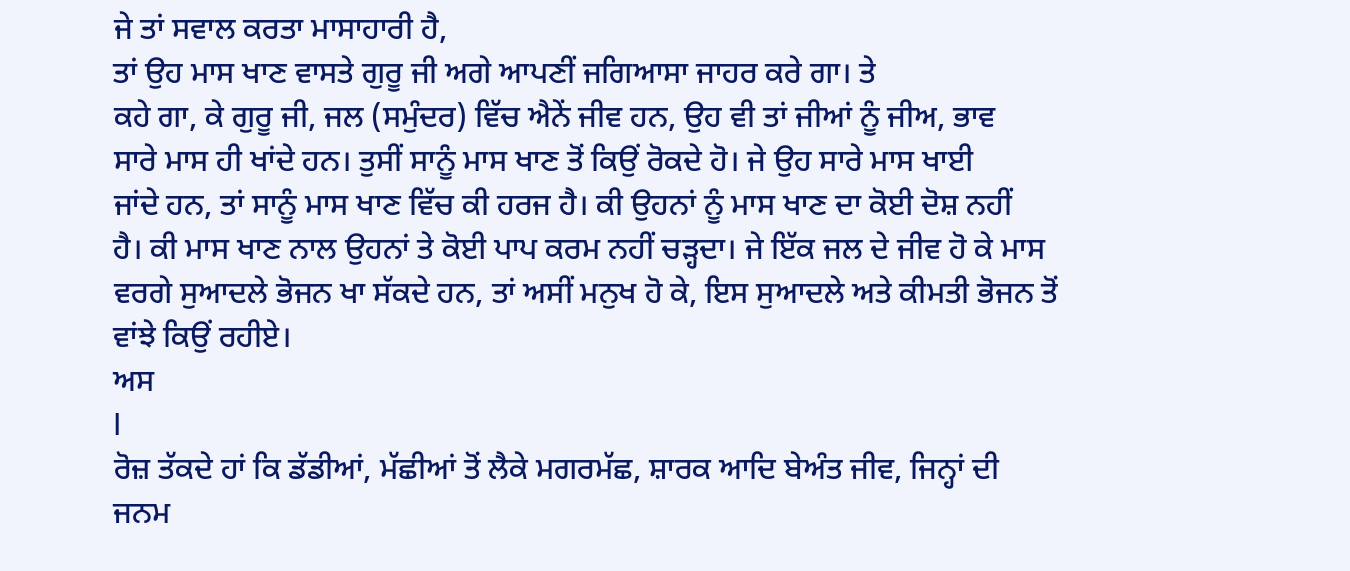ਜੇ ਤਾਂ ਸਵਾਲ ਕਰਤਾ ਮਾਸਾਹਾਰੀ ਹੈ,
ਤਾਂ ਉਹ ਮਾਸ ਖਾਣ ਵਾਸਤੇ ਗੁਰੂ ਜੀ ਅਗੇ ਆਪਣੀਂ ਜਗਿਆਸਾ ਜਾਹਰ ਕਰੇ ਗਾ। ਤੇ
ਕਹੇ ਗਾ, ਕੇ ਗੁਰੂ ਜੀ, ਜਲ (ਸਮੁੰਦਰ) ਵਿੱਚ ਐਨੇਂ ਜੀਵ ਹਨ, ਉਹ ਵੀ ਤਾਂ ਜੀਆਂ ਨੂੰ ਜੀਅ, ਭਾਵ
ਸਾਰੇ ਮਾਸ ਹੀ ਖਾਂਦੇ ਹਨ। ਤੁਸੀਂ ਸਾਨੂੰ ਮਾਸ ਖਾਣ ਤੋਂ ਕਿਉਂ ਰੋਕਦੇ ਹੋ। ਜੇ ਉਹ ਸਾਰੇ ਮਾਸ ਖਾਈ
ਜਾਂਦੇ ਹਨ, ਤਾਂ ਸਾਨੂੰ ਮਾਸ ਖਾਣ ਵਿੱਚ ਕੀ ਹਰਜ ਹੈ। ਕੀ ਉਹਨਾਂ ਨੂੰ ਮਾਸ ਖਾਣ ਦਾ ਕੋਈ ਦੋਸ਼ ਨਹੀਂ
ਹੈ। ਕੀ ਮਾਸ ਖਾਣ ਨਾਲ ਉਹਨਾਂ ਤੇ ਕੋਈ ਪਾਪ ਕਰਮ ਨਹੀਂ ਚੜ੍ਹਦਾ। ਜੇ ਇੱਕ ਜਲ ਦੇ ਜੀਵ ਹੋ ਕੇ ਮਾਸ
ਵਰਗੇ ਸੁਆਦਲੇ ਭੋਜਨ ਖਾ ਸੱਕਦੇ ਹਨ, ਤਾਂ ਅਸੀਂ ਮਨੁਖ ਹੋ ਕੇ, ਇਸ ਸੁਆਦਲੇ ਅਤੇ ਕੀਮਤੀ ਭੋਜਨ ਤੋਂ
ਵਾਂਝੇ ਕਿਉਂ ਰਹੀਏ।
ਅਸ
I
ਰੋਜ਼ ਤੱਕਦੇ ਹਾਂ ਕਿ ਡੱਡੀਆਂ, ਮੱਛੀਆਂ ਤੋਂ ਲੈਕੇ ਮਗਰਮੱਛ, ਸ਼ਾਰਕ ਆਦਿ ਬੇਅੰਤ ਜੀਵ, ਜਿਨ੍ਹਾਂ ਦੀ
ਜਨਮ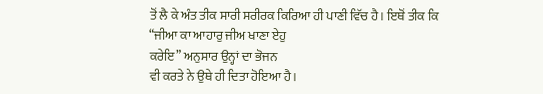ਤੋਂ ਲੈ ਕੇ ਅੰਤ ਤੀਕ ਸਾਰੀ ਸਰੀਰਕ ਕਿਰਿਆ ਹੀ ਪਾਣੀ ਵਿੱਚ ਹੈ। ਇਥੋਂ ਤੀਕ ਕਿ
“ਜੀਆ ਕਾ ਆਹਾਰੁ ਜੀਅ ਖਾਣਾ ਏਹੁ
ਕਰੇਇ” ਅਨੁਸਾਰ ਉਨ੍ਹਾਂ ਦਾ ਭੋਜਨ
ਵੀ ਕਰਤੇ ਨੇ ਉਥੇ ਹੀ ਦਿਤਾ ਹੋਇਆ ਹੈ।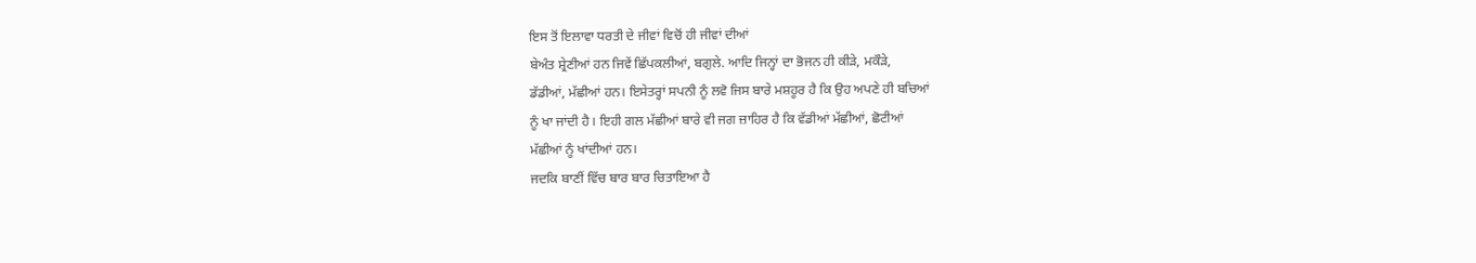ਇਸ ਤੋਂ ਇਲਾਵਾ ਧਰਤੀ ਦੇ ਜੀਵਾਂ ਵਿਚੋਂ ਹੀ ਜੀਵਾਂ ਦੀਆਂ
ਬੇਅੰਤ ਸ਼੍ਰੇਣੀਆਂ ਹਨ ਜਿਵੇਂ ਛਿੱਪਕਲੀਆਂ, ਬਗੁਲੇ. ਆਦਿ ਜਿਨ੍ਹਾਂ ਦਾ ਭੋਜਨ ਹੀ ਕੀੜੇ, ਮਕੌੜੇ,
ਡੱਡੀਆਂ, ਮੱਛੀਆਂ ਹਨ। ਇਸੇਤਰ੍ਹਾਂ ਸਪਨੀ ਨੂੰ ਲਵੋ ਜਿਸ ਬਾਰੇ ਮਸ਼ਹੂਰ ਹੈ ਕਿ ਉਹ ਅਪਣੇ ਹੀ ਬਚਿਆਂ
ਨੂੰ ਖਾ ਜਾਂਦੀ ਹੈ। ਇਹੀ ਗਲ ਮੱਛੀਆਂ ਬਾਰੇ ਵੀ ਜਗ ਜ਼ਾਹਿਰ ਹੈ ਕਿ ਵੱਡੀਆਂ ਮੱਛੀਆਂ, ਛੋਟੀਆਂ
ਮੱਛੀਆਂ ਨੂੰ ਖਾਂਦੀਆਂ ਹਨ।
ਜਦਕਿ ਬਾਣੀਂ ਵਿੱਚ ਬਾਰ ਬਾਰ ਚਿਤਾਇਆ ਹੈ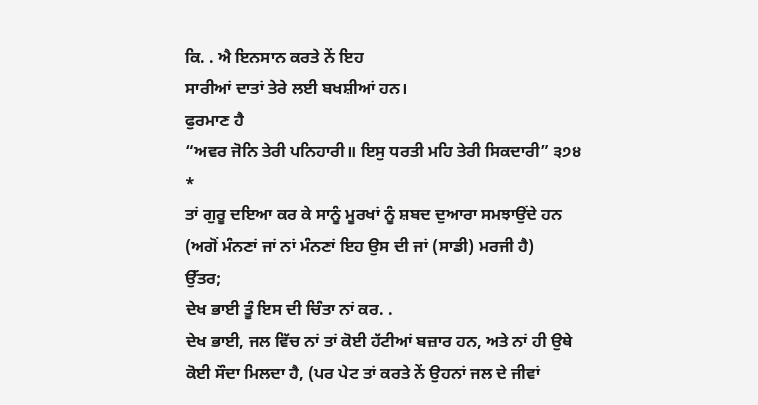ਕਿ. . ਐ ਇਨਸਾਨ ਕਰਤੇ ਨੇਂ ਇਹ
ਸਾਰੀਆਂ ਦਾਤਾਂ ਤੇਰੇ ਲਈ ਬਖਸ਼ੀਆਂ ਹਨ।
ਫੁਰਮਾਣ ਹੈ
“ਅਵਰ ਜੋਨਿ ਤੇਰੀ ਪਨਿਹਾਰੀ॥ ਇਸੁ ਧਰਤੀ ਮਹਿ ਤੇਰੀ ਸਿਕਦਾਰੀ” ੩੭੪
*
ਤਾਂ ਗੁਰੂ ਦਇਆ ਕਰ ਕੇ ਸਾਨੂੰ ਮੂਰਖਾਂ ਨੂੰ ਸ਼ਬਦ ਦੁਆਰਾ ਸਮਝਾਉਂਦੇ ਹਨ
(ਅਗੋਂ ਮੰਨਣਾਂ ਜਾਂ ਨਾਂ ਮੰਨਣਾਂ ਇਹ ਉਸ ਦੀ ਜਾਂ (ਸਾਡੀ) ਮਰਜੀ ਹੈ)
ਉੱਤਰ;
ਦੇਖ ਭਾਈ ਤੂੰ ਇਸ ਦੀ ਚਿੰਤਾ ਨਾਂ ਕਰ. .
ਦੇਖ ਭਾਈ, ਜਲ ਵਿੱਚ ਨਾਂ ਤਾਂ ਕੋਈ ਹੱਟੀਆਂ ਬਜ਼ਾਰ ਹਨ, ਅਤੇ ਨਾਂ ਹੀ ਉਥੇ
ਕੋਈ ਸੌਦਾ ਮਿਲਦਾ ਹੈ, (ਪਰ ਪੇਟ ਤਾਂ ਕਰਤੇ ਨੇਂ ਉਹਨਾਂ ਜਲ ਦੇ ਜੀਵਾਂ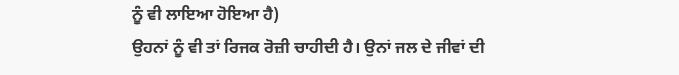ਨੂੰ ਵੀ ਲਾਇਆ ਹੋਇਆ ਹੈ)
ਉਹਨਾਂ ਨੂੰ ਵੀ ਤਾਂ ਰਿਜਕ ਰੋਜ਼ੀ ਚਾਹੀਦੀ ਹੈ। ਉਨਾਂ ਜਲ ਦੇ ਜੀਵਾਂ ਦੀ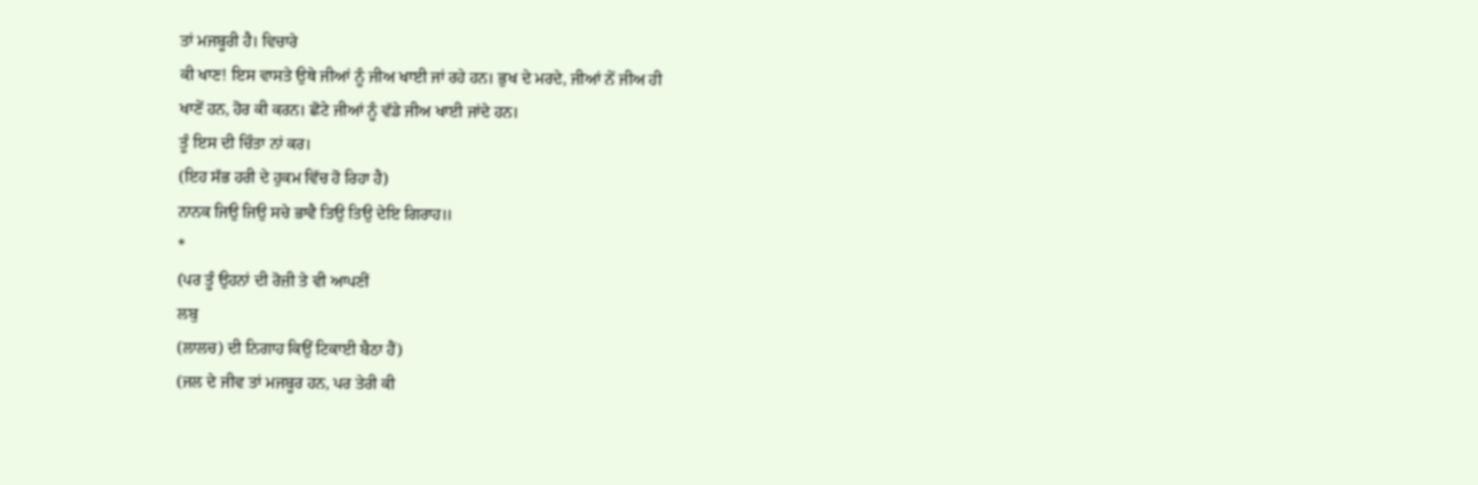ਤਾਂ ਮਜਬੂਰੀ ਹੈ। ਵਿਚਾਰੇ
ਕੀ ਖਾਣ! ਇਸ ਵਾਸਤੇ ਉਥੇ ਜੀਆਂ ਨੂੰ ਜੀਅ ਖਾਈ ਜਾਂ ਰਹੇ ਹਨ। ਭੁਖ ਦੇ ਮਰਦੇ, ਜੀਆਂ ਨੇਂ ਜੀਅ ਹੀ
ਖਾਣੇਂ ਹਨ, ਹੋਰ ਕੀ ਕਰਨ। ਛੋਟੇ ਜੀਆਂ ਨੂੰ ਵੱਡੇ ਜੀਅ ਖਾਈ ਜਾਂਦੇ ਹਨ।
ਤੂੰ ਇਸ ਦੀ ਚਿੰਤਾ ਨਾਂ ਕਰ।
(ਇਹ ਸੱਭ ਹਰੀ ਦੇ ਹੁਕਮ ਵਿੱਚ ਹੋ ਰਿਹਾ ਹੈ)
ਨਾਨਕ ਜਿਉ ਜਿਉ ਸਚੇ ਭਾਵੈ ਤਿਉ ਤਿਉ ਦੇਇ ਗਿਰਾਹ॥
*
(ਪਰ ਤੂੰ ਉਹਨਾਂ ਦੀ ਰੋਜ਼ੀ ਤੇ ਵੀ ਆਪਣੀਂ
ਲਬੁ
(ਲਾਲਚ) ਦੀ ਨਿਗਾਹ ਕਿਉਂ ਟਿਕਾਈ ਬੈਠਾ ਹੈਂ)
(ਜਲ ਦੇ ਜੀਵ ਤਾਂ ਮਜਬੂਰ ਹਨ, ਪਰ ਤੇਰੀ ਕੀ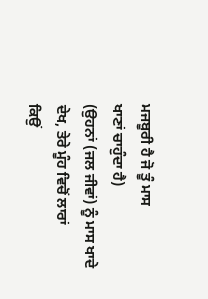ਮਜਬੂਰੀ ਹੈ ਜੋ ਤੂੰ ਮਾਸ
ਖਾਣਾਂ ਚਾਹੁੰਦਾ ਹੈ)
(ਉਹਨਾਂ (ਜਲ ਜੀਵਾਂ) ਨੂੰ ਮਾਸ ਖਾਦੇ ਦੇਖ, ਤੇਰੇ ਮੂੰਹ ਵਿਚੋਂ ਲਾਰਾਂ
ਕਿਉਂ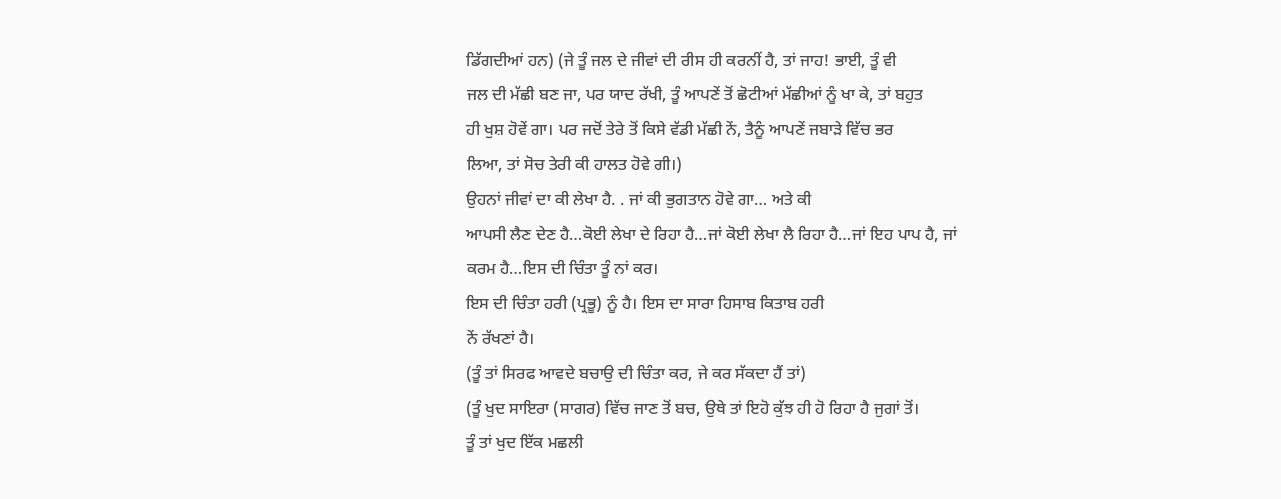ਡਿੱਗਦੀਆਂ ਹਨ) (ਜੇ ਤੂੰ ਜਲ ਦੇ ਜੀਵਾਂ ਦੀ ਰੀਸ ਹੀ ਕਰਨੀਂ ਹੈ, ਤਾਂ ਜਾਹ! ਭਾਈ, ਤੂੰ ਵੀ
ਜਲ ਦੀ ਮੱਛੀ ਬਣ ਜਾ, ਪਰ ਯਾਦ ਰੱਖੀ, ਤੂੰ ਆਪਣੇਂ ਤੋਂ ਛੋਟੀਆਂ ਮੱਛੀਆਂ ਨੂੰ ਖਾ ਕੇ, ਤਾਂ ਬਹੁਤ
ਹੀ ਖੁਸ਼ ਹੋਵੇਂ ਗਾ। ਪਰ ਜਦੋਂ ਤੇਰੇ ਤੋਂ ਕਿਸੇ ਵੱਡੀ ਮੱਛੀ ਨੇਂ, ਤੈਨੂੰ ਆਪਣੇਂ ਜਬਾੜੇ ਵਿੱਚ ਭਰ
ਲਿਆ, ਤਾਂ ਸੋਚ ਤੇਰੀ ਕੀ ਹਾਲਤ ਹੋਵੇ ਗੀ।)
ਉਹਨਾਂ ਜੀਵਾਂ ਦਾ ਕੀ ਲੇਖਾ ਹੈ. . ਜਾਂ ਕੀ ਭੁਗਤਾਨ ਹੋਵੇ ਗਾ… ਅਤੇ ਕੀ
ਆਪਸੀ ਲੈਣ ਦੇਣ ਹੈ…ਕੋਈ ਲੇਖਾ ਦੇ ਰਿਹਾ ਹੈ…ਜਾਂ ਕੋਈ ਲੇਖਾ ਲੈ ਰਿਹਾ ਹੈ…ਜਾਂ ਇਹ ਪਾਪ ਹੈ, ਜਾਂ
ਕਰਮ ਹੈ…ਇਸ ਦੀ ਚਿੰਤਾ ਤੂੰ ਨਾਂ ਕਰ।
ਇਸ ਦੀ ਚਿੰਤਾ ਹਰੀ (ਪ੍ਰਭੂ) ਨੂੰ ਹੈ। ਇਸ ਦਾ ਸਾਰਾ ਹਿਸਾਬ ਕਿਤਾਬ ਹਰੀ
ਨੇਂ ਰੱਖਣਾਂ ਹੈ।
(ਤੂੰ ਤਾਂ ਸਿਰਫ ਆਵਦੇ ਬਚਾਉ ਦੀ ਚਿੰਤਾ ਕਰ, ਜੇ ਕਰ ਸੱਕਦਾ ਹੈਂ ਤਾਂ)
(ਤੂੰ ਖੁਦ ਸਾਇਰਾ (ਸਾਗਰ) ਵਿੱਚ ਜਾਣ ਤੋਂ ਬਚ, ਉਥੇ ਤਾਂ ਇਹੋ ਕੁੱਝ ਹੀ ਹੋ ਰਿਹਾ ਹੈ ਜੁਗਾਂ ਤੋਂ।
ਤੂੰ ਤਾਂ ਖੁਦ ਇੱਕ ਮਛਲੀ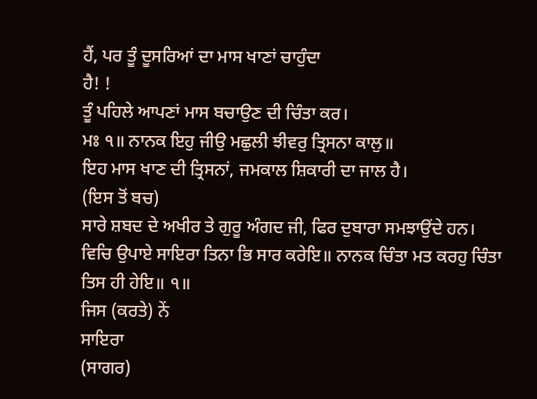ਹੈਂ, ਪਰ ਤੂੰ ਦੂਸਰਿਆਂ ਦਾ ਮਾਸ ਖਾਣਾਂ ਚਾਹੁੰਦਾ
ਹੈ! !
ਤੂੰ ਪਹਿਲੇ ਆਪਣਾਂ ਮਾਸ ਬਚਾਉਣ ਦੀ ਚਿੰਤਾ ਕਰ।
ਮਃ ੧॥ ਨਾਨਕ ਇਹੁ ਜੀਉ ਮਛੁਲੀ ਝੀਵਰੁ ਤ੍ਰਿਸਨਾ ਕਾਲੁ॥
ਇਹ ਮਾਸ ਖਾਣ ਦੀ ਤ੍ਰਿਸਨਾਂ, ਜਮਕਾਲ ਸ਼ਿਕਾਰੀ ਦਾ ਜਾਲ ਹੈ।
(ਇਸ ਤੋਂ ਬਚ)
ਸਾਰੇ ਸ਼ਬਦ ਦੇ ਅਖੀਰ ਤੇ ਗੁਰੂ ਅੰਗਦ ਜੀ, ਫਿਰ ਦੁਬਾਰਾ ਸਮਝਾਉਂਦੇ ਹਨ।
ਵਿਚਿ ਉਪਾਏ ਸਾਇਰਾ ਤਿਨਾ ਭਿ ਸਾਰ ਕਰੇਇ॥ ਨਾਨਕ ਚਿੰਤਾ ਮਤ ਕਰਹੁ ਚਿੰਤਾ
ਤਿਸ ਹੀ ਹੇਇ॥ ੧॥
ਜਿਸ (ਕਰਤੇ) ਨੇਂ
ਸਾਇਰਾ
(ਸਾਗਰ)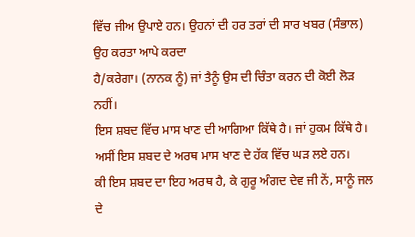ਵਿੱਚ ਜੀਅ ਉਪਾਏ ਹਨ। ਉਹਨਾਂ ਦੀ ਹਰ ਤਰਾਂ ਦੀ ਸਾਰ ਖਬਰ (ਸੰਭਾਲ) ਉਹ ਕਰਤਾ ਆਪੇ ਕਰਦਾ
ਹੈ/ਕਰੇਗਾ। (ਨਾਨਕ ਨੂੰ) ਜਾਂ ਤੈਨੂੰ ਉਸ ਦੀ ਚਿੰਤਾ ਕਰਨ ਦੀ ਕੋਈ ਲੋੜ ਨਹੀਂ।
ਇਸ ਸ਼ਬਦ ਵਿੱਚ ਮਾਸ ਖਾਣ ਦੀ ਆਗਿਆ ਕਿੱਥੇ ਹੈ। ਜਾਂ ਹੁਕਮ ਕਿੱਥੇ ਹੈ।
ਅਸੀਂ ਇਸ ਸ਼ਬਦ ਦੇ ਅਰਥ ਮਾਸ ਖਾਣ ਦੇ ਹੱਕ ਵਿੱਚ ਘੜ ਲਏ ਹਨ।
ਕੀ ਇਸ ਸ਼ਬਦ ਦਾ ਇਹ ਅਰਥ ਹੈ, ਕੇ ਗੁਰੂ ਅੰਗਦ ਦੇਵ ਜੀ ਨੇਂ, ਸਾਨੂੰ ਜਲ ਦੇ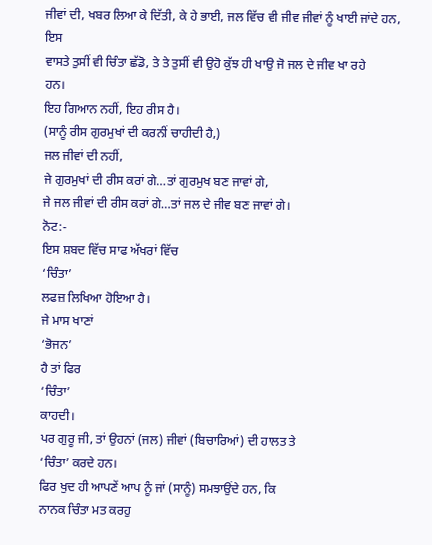ਜੀਵਾਂ ਦੀ, ਖਬਰ ਲਿਆ ਕੇ ਦਿੱਤੀ, ਕੇ ਹੇ ਭਾਈ, ਜਲ ਵਿੱਚ ਵੀ ਜੀਵ ਜੀਵਾਂ ਨੂੰ ਖਾਈ ਜਾਂਦੇ ਹਨ, ਇਸ
ਵਾਸਤੇ ਤੁਸੀਂ ਵੀ ਚਿੰਤਾ ਛੱਡੋ, ਤੇ ਤੇ ਤੁਸੀਂ ਵੀ ਉਹੋ ਕੁੱਝ ਹੀ ਖਾਉ ਜੋ ਜਲ ਦੇ ਜੀਵ ਖਾ ਰਹੇ
ਹਨ।
ਇਹ ਗਿਆਨ ਨਹੀਂ, ਇਹ ਰੀਸ ਹੈ।
(ਸਾਨੂੰ ਰੀਸ ਗੁਰਮੁਖਾਂ ਦੀ ਕਰਨੀਂ ਚਾਹੀਦੀ ਹੈ,)
ਜਲ ਜੀਵਾਂ ਦੀ ਨਹੀਂ,
ਜੇ ਗੁਰਮੁਖਾਂ ਦੀ ਰੀਸ ਕਰਾਂ ਗੇ…ਤਾਂ ਗੁਰਮੁਖ ਬਣ ਜਾਵਾਂ ਗੇ,
ਜੇ ਜਲ ਜੀਵਾਂ ਦੀ ਰੀਸ ਕਰਾਂ ਗੇ…ਤਾਂ ਜਲ ਦੇ ਜੀਵ ਬਣ ਜਾਵਾਂ ਗੇ।
ਨੋਟ:-
ਇਸ ਸ਼ਬਦ ਵਿੱਚ ਸਾਫ ਅੱਖਰਾਂ ਵਿੱਚ
‘ਚਿੰਤਾ’
ਲਫਜ਼ ਲਿਖਿਆ ਹੋਇਆ ਹੈ।
ਜੇ ਮਾਸ ਖਾਣਾਂ
‘ਭੋਜਨ’
ਹੈ ਤਾਂ ਫਿਰ
‘ਚਿੰਤਾ’
ਕਾਹਦੀ।
ਪਰ ਗੁਰੂ ਜੀ, ਤਾਂ ਉਹਨਾਂ (ਜਲ) ਜੀਵਾਂ (ਬਿਚਾਰਿਆਂ) ਦੀ ਹਾਲਤ ਤੇ
‘ਚਿੰਤਾ’ ਕਰਦੇ ਹਨ।
ਫਿਰ ਖੁਦ ਹੀ ਆਪਣੇਂ ਆਪ ਨੂੰ ਜਾਂ (ਸਾਨੂੰ) ਸਮਝਾਉਂਦੇ ਹਨ, ਕਿ
ਨਾਨਕ ਚਿੰਤਾ ਮਤ ਕਰਹੁ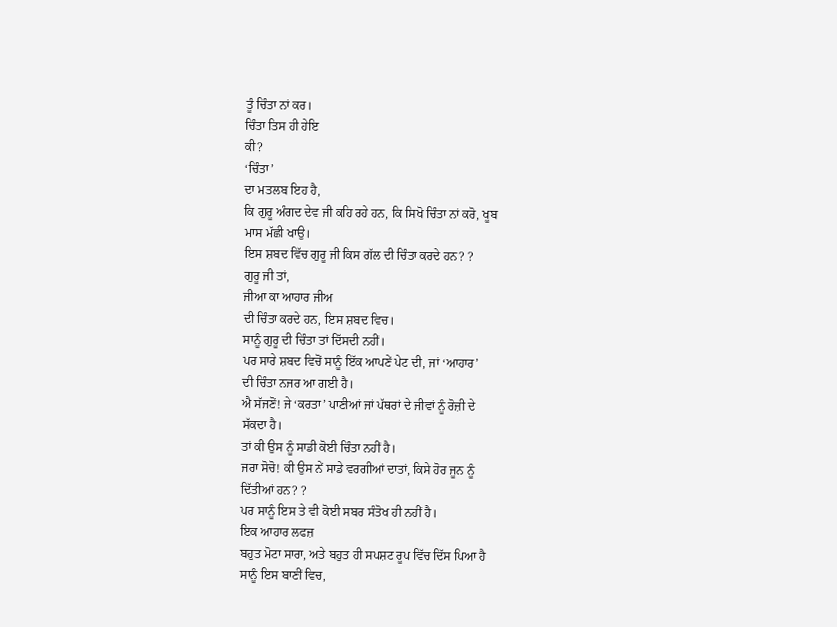ਤੂੰ ਚਿੰਤਾ ਨਾਂ ਕਰ।
ਚਿੰਤਾ ਤਿਸ ਹੀ ਹੇਇ
ਕੀ?
‘ਚਿੰਤਾ’
ਦਾ ਮਤਲਬ ਇਹ ਹੈ,
ਕਿ ਗੁਰੂ ਅੰਗਦ ਦੇਵ ਜੀ ਕਹਿ ਰਹੇ ਹਨ, ਕਿ ਸਿਖੋ ਚਿੰਤਾ ਨਾਂ ਕਰੋ, ਖੂਬ
ਮਾਸ ਮੱਛੀ ਖਾਉ।
ਇਸ ਸ਼ਬਦ ਵਿੱਚ ਗੁਰੂ ਜੀ ਕਿਸ ਗੱਲ ਦੀ ਚਿੰਤਾ ਕਰਦੇ ਹਨ? ?
ਗੁਰੂ ਜੀ ਤਾਂ,
ਜੀਆ ਕਾ ਆਹਾਰ ਜੀਅ
ਦੀ ਚਿੰਤਾ ਕਰਦੇ ਹਨ, ਇਸ ਸ਼ਬਦ ਵਿਚ।
ਸਾਨੂੰ ਗੁਰੂ ਦੀ ਚਿੰਤਾ ਤਾਂ ਦਿੱਸਦੀ ਨਹੀਂ।
ਪਰ ਸਾਰੇ ਸ਼ਬਦ ਵਿਚੋਂ ਸਾਨੂੰ ਇੱਕ ਆਪਣੇਂ ਪੇਟ ਦੀ, ਜਾਂ ‘ਆਹਾਰ’
ਦੀ ਚਿੰਤਾ ਨਜਰ ਆ ਗਈ ਹੈ।
ਐ ਸੱਜਣੋਂ! ਜੇ ‘ਕਰਤਾ’ ਪਾਣੀਆਂ ਜਾਂ ਪੱਥਰਾਂ ਦੇ ਜੀਵਾਂ ਨੂੰ ਰੋਜ਼ੀ ਦੇ
ਸੱਕਦਾ ਹੈ।
ਤਾਂ ਕੀ ਉਸ ਨੂੰ ਸਾਡੀ ਕੋਈ ਚਿੰਤਾ ਨਹੀਂ ਹੈ।
ਜਰਾ ਸੋਚੋ! ਕੀ ਉਸ ਨੇਂ ਸਾਡੇ ਵਰਗੀਆਂ ਦਾਤਾਂ, ਕਿਸੇ ਹੋਰ ਜੂਨ ਨੂੰ
ਦਿੱਤੀਆਂ ਹਨ? ?
ਪਰ ਸਾਨੂੰ ਇਸ ਤੇ ਵੀ ਕੋਈ ਸਬਰ ਸੰਤੋਖ ਹੀ ਨਹੀਂ ਹੈ।
ਇਕ ਆਹਾਰ ਲਫਜ਼
ਬਹੁਤ ਮੋਟਾ ਸਾਰਾ, ਅਤੇ ਬਹੁਤ ਹੀ ਸਪਸ਼ਟ ਰੂਪ ਵਿੱਚ ਦਿੱਸ ਪਿਆ ਹੈ
ਸਾਨੂੰ ਇਸ ਬਾਣੀਂ ਵਿਚ,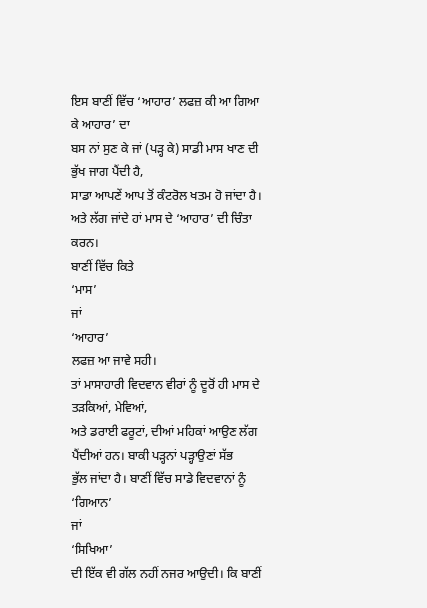ਇਸ ਬਾਣੀਂ ਵਿੱਚ ‘ਆਹਾਰ’ ਲਫਜ਼ ਕੀ ਆ ਗਿਆ ਕੇ ਆਹਾਰ’ ਦਾ
ਬਸ ਨਾਂ ਸੁਣ ਕੇ ਜਾਂ (ਪੜ੍ਹ ਕੇ) ਸਾਡੀ ਮਾਸ ਖਾਣ ਦੀ ਭੁੱਖ ਜਾਗ ਪੈਂਦੀ ਹੈ,
ਸਾਡਾ ਆਪਣੇਂ ਆਪ ਤੋਂ ਕੰਟਰੋਲ ਖਤਮ ਹੋ ਜਾਂਦਾ ਹੈ।
ਅਤੇ ਲੱਗ ਜਾਂਦੇ ਹਾਂ ਮਾਸ ਦੇ ‘ਆਹਾਰ’ ਦੀ ਚਿੰਤਾ ਕਰਨ।
ਬਾਣੀਂ ਵਿੱਚ ਕਿਤੇ
‘ਮਾਸ’
ਜਾਂ
‘ਆਹਾਰ’
ਲਫਜ਼ ਆ ਜਾਵੇ ਸਹੀ।
ਤਾਂ ਮਾਸਾਹਾਰੀ ਵਿਦਵਾਨ ਵੀਰਾਂ ਨੂੰ ਦੂਰੋਂ ਹੀ ਮਾਸ ਦੇ ਤੜਕਿਆਂ, ਮੇਵਿਆਂ,
ਅਤੇ ਡਰਾਈ ਫਰੂਟਾਂ, ਦੀਆਂ ਮਹਿਕਾਂ ਆਉਣ ਲੱਗ ਪੈਂਦੀਆਂ ਹਨ। ਬਾਕੀ ਪੜ੍ਹਨਾਂ ਪੜ੍ਹਾਉਣਾਂ ਸੱਭ
ਭੁੱਲ ਜਾਂਦਾ ਹੈ। ਬਾਣੀਂ ਵਿੱਚ ਸਾਡੇ ਵਿਦਵਾਨਾਂ ਨੂੰ
‘ਗਿਆਨ’
ਜਾਂ
‘ਸਿਖਿਆ’
ਦੀ ਇੱਕ ਵੀ ਗੱਲ ਨਹੀਂ ਨਜਰ ਆਉਦੀ। ਕਿ ਬਾਣੀਂ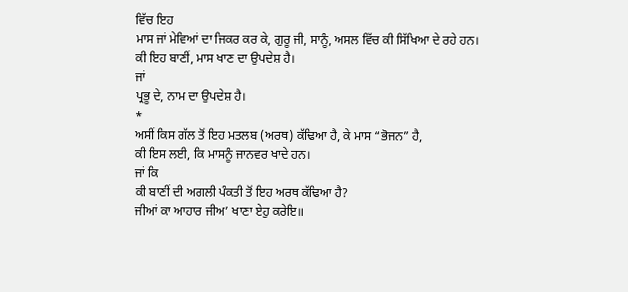ਵਿੱਚ ਇਹ
ਮਾਸ ਜਾਂ ਮੇਵਿਆਂ ਦਾ ਜਿਕਰ ਕਰ ਕੇ, ਗੁਰੂ ਜੀ, ਸਾਨੂੰ, ਅਸਲ ਵਿੱਚ ਕੀ ਸਿੱਖਿਆ ਦੇ ਰਹੇ ਹਨ।
ਕੀ ਇਹ ਬਾਣੀਂ, ਮਾਸ ਖਾਣ ਦਾ ਉਪਦੇਸ਼ ਹੈ।
ਜਾਂ
ਪ੍ਰਭੂ ਦੇ, ਨਾਮ ਦਾ ਉਪਦੇਸ਼ ਹੈ।
*
ਅਸੀਂ ਕਿਸ ਗੱਲ ਤੋਂ ਇਹ ਮਤਲਬ (ਅਰਥ) ਕੱਢਿਆ ਹੈ, ਕੇ ਮਾਸ “ਭੋਜਨ” ਹੈ,
ਕੀ ਇਸ ਲਈ, ਕਿ ਮਾਸਨੂੰ ਜਾਨਵਰ ਖਾਦੇ ਹਨ।
ਜਾਂ ਕਿ
ਕੀ ਬਾਣੀਂ ਦੀ ਅਗਲੀ ਪੰਕਤੀ ਤੋਂ ਇਹ ਅਰਥ ਕੱਢਿਆ ਹੈ?
ਜੀਆਂ ਕਾ ਆਹਾਰ ਜੀਅ’ ਖਾਣਾ ਏਹੁ ਕਰੇਇ॥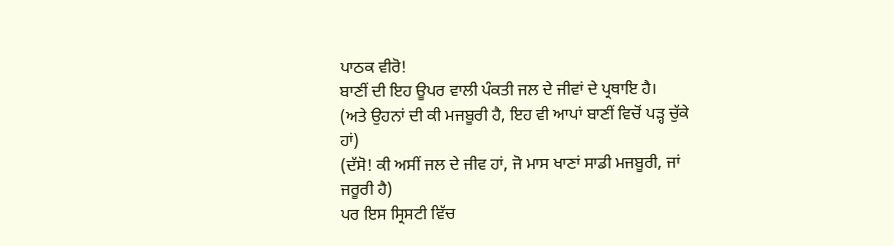ਪਾਠਕ ਵੀਰੋ!
ਬਾਣੀਂ ਦੀ ਇਹ ਊਪਰ ਵਾਲੀ ਪੰਕਤੀ ਜਲ ਦੇ ਜੀਵਾਂ ਦੇ ਪ੍ਰਥਾਇ ਹੈ।
(ਅਤੇ ਉਹਨਾਂ ਦੀ ਕੀ ਮਜਬੂਰੀ ਹੈ, ਇਹ ਵੀ ਆਪਾਂ ਬਾਣੀਂ ਵਿਚੋਂ ਪੜ੍ਹ ਚੁੱਕੇ
ਹਾਂ)
(ਦੱਸੋ! ਕੀ ਅਸੀਂ ਜਲ ਦੇ ਜੀਵ ਹਾਂ, ਜੋ ਮਾਸ ਖਾਣਾਂ ਸਾਡੀ ਮਜਬੂਰੀ, ਜਾਂ
ਜਰੂਰੀ ਹੈ)
ਪਰ ਇਸ ਸ੍ਰਿਸਟੀ ਵਿੱਚ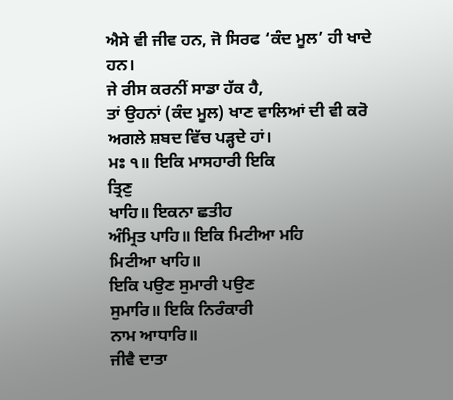ਐਸੇ ਵੀ ਜੀਵ ਹਨ, ਜੋ ਸਿਰਫ ‘ਕੰਦ ਮੂਲ’ ਹੀ ਖਾਦੇ
ਹਨ।
ਜੇ ਰੀਸ ਕਰਨੀਂ ਸਾਡਾ ਹੱਕ ਹੈ,
ਤਾਂ ਉਹਨਾਂ (ਕੰਦ ਮੂਲ) ਖਾਣ ਵਾਲਿਆਂ ਦੀ ਵੀ ਕਰੋ
ਅਗਲੇ ਸ਼ਬਦ ਵਿੱਚ ਪੜ੍ਹਦੇ ਹਾਂ।
ਮਃ ੧॥ ਇਕਿ ਮਾਸਹਾਰੀ ਇਕਿ
ਤ੍ਰਿਣੁ
ਖਾਹਿ॥ ਇਕਨਾ ਛਤੀਹ
ਅੰਮ੍ਰਿਤ ਪਾਹਿ॥ ਇਕਿ ਮਿਟੀਆ ਮਹਿ
ਮਿਟੀਆ ਖਾਹਿ॥
ਇਕਿ ਪਉਣ ਸੁਮਾਰੀ ਪਉਣ
ਸੁਮਾਰਿ॥ ਇਕਿ ਨਿਰੰਕਾਰੀ
ਨਾਮ ਆਧਾਰਿ॥
ਜੀਵੈ ਦਾਤਾ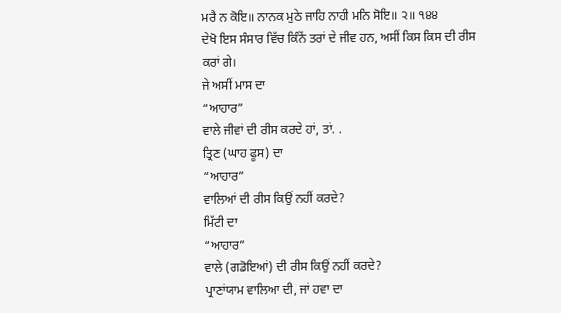ਮਰੈ ਨ ਕੋਇ॥ ਨਾਨਕ ਮੁਠੇ ਜਾਹਿ ਨਾਹੀ ਮਨਿ ਸੋਇ॥ ੨॥ ੧੪੪
ਦੇਖੋ ਇਸ ਸੰਸਾਰ ਵਿੱਚ ਕਿੰਨੇਂ ਤਰਾਂ ਦੇ ਜੀਵ ਹਨ, ਅਸੀਂ ਕਿਸ ਕਿਸ ਦੀ ਰੀਸ
ਕਰਾਂ ਗੇ।
ਜੇ ਅਸੀਂ ਮਾਸ ਦਾ
“ਆਹਾਰ”
ਵਾਲੇ ਜੀਵਾਂ ਦੀ ਰੀਸ ਕਰਦੇ ਹਾਂ, ਤਾਂ. .
ਤ੍ਰਿਣ (ਘਾਹ ਫੂਸ) ਦਾ
“ਆਹਾਰ”
ਵਾਲਿਆਂ ਦੀ ਰੀਸ ਕਿਉਂ ਨਹੀਂ ਕਰਦੇ?
ਮਿੱਟੀ ਦਾ
“ਆਹਾਰ”
ਵਾਲੇ (ਗਡੋਇਆਂ) ਦੀ ਰੀਸ ਕਿਉਂ ਨਹੀਂ ਕਰਦੇ?
ਪ੍ਰਾਣਾਂਯਾਮ ਵਾਲਿਆ ਦੀ, ਜਾਂ ਹਵਾ ਦਾ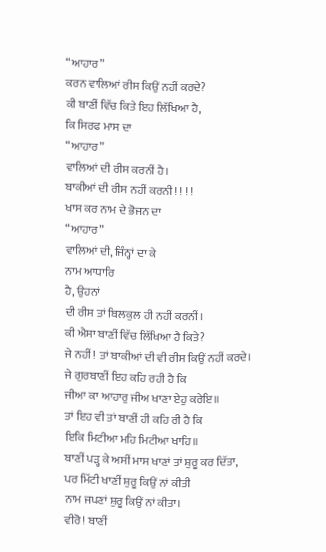“ਆਹਾਰ”
ਕਰਨ ਵਾਲਿਆਂ ਰੀਸ ਕਿਉਂ ਨਹੀਂ ਕਰਦੇ?
ਕੀ ਬਾਣੀਂ ਵਿੱਚ ਕਿਤੇ ਇਹ ਲਿੱਖਿਆ ਹੈ,
ਕਿ ਸਿਰਫ ਮਾਸ ਦਾ
“ਆਹਾਰ”
ਵਾਲਿਆਂ ਦੀ ਰੀਸ ਕਰਨੀਂ ਹੈ।
ਬਾਕੀਆਂ ਦੀ ਰੀਸ ਨਹੀਂ ਕਰਨੀ! ! ! !
ਖਾਸ ਕਰ ਨਾਮ ਦੇ ਭੋਜਨ ਦਾ
“ਆਹਾਰ”
ਵਾਲਿਆਂ ਦੀ, ਜਿੰਨ੍ਹਾਂ ਦਾ ਕੇ
ਨਾਮ ਆਧਾਰਿ
ਹੈ, ਉਹਨਾਂ
ਦੀ ਰੀਸ ਤਾਂ ਬਿਲਕੁਲ ਹੀ ਨਹੀਂ ਕਰਨੀਂ।
ਕੀ ਐਸਾ ਬਾਣੀਂ ਵਿੱਚ ਲਿੱਖਿਆ ਹੈ ਕਿਤੇ?
ਜੇ ਨਹੀਂ! ਤਾਂ ਬਾਕੀਆਂ ਦੀ ਵੀ ਰੀਸ ਕਿਉਂ ਨਹੀਂ ਕਰਦੇ।
ਜੇ ਗੁਰਬਾਣੀਂ ਇਹ ਕਹਿ ਰਹੀ ਹੈ ਕਿ
ਜੀਆ ਕਾ ਆਹਾਰੁ ਜੀਅ ਖਾਣਾ ਏਹੁ ਕਰੇਇ॥
ਤਾਂ ਇਹ ਵੀ ਤਾਂ ਬਾਣੀਂ ਹੀ ਕਹਿ ਰੀ ਹੈ ਕਿ
ਇਕਿ ਮਿਟੀਆ ਮਹਿ ਮਿਟੀਆ ਖਾਹਿ॥
ਬਾਣੀਂ ਪੜ੍ਹ ਕੇ ਅਸੀਂ ਮਾਸ ਖਾਣਾਂ ਤਾਂ ਸ਼ੁਰੂ ਕਰ ਦਿੱਤਾ,
ਪਰ ਮਿੱਟੀ ਖਾਣੀਂ ਸ਼ੁਰੂ ਕਿਉਂ ਨਾਂ ਕੀਤੀ
ਨਾਮ ਜਪਣਾਂ ਸ਼ੁਰੂ ਕਿਉਂ ਨਾਂ ਕੀਤਾ।
ਵੀਰੋ! ਬਾਣੀਂ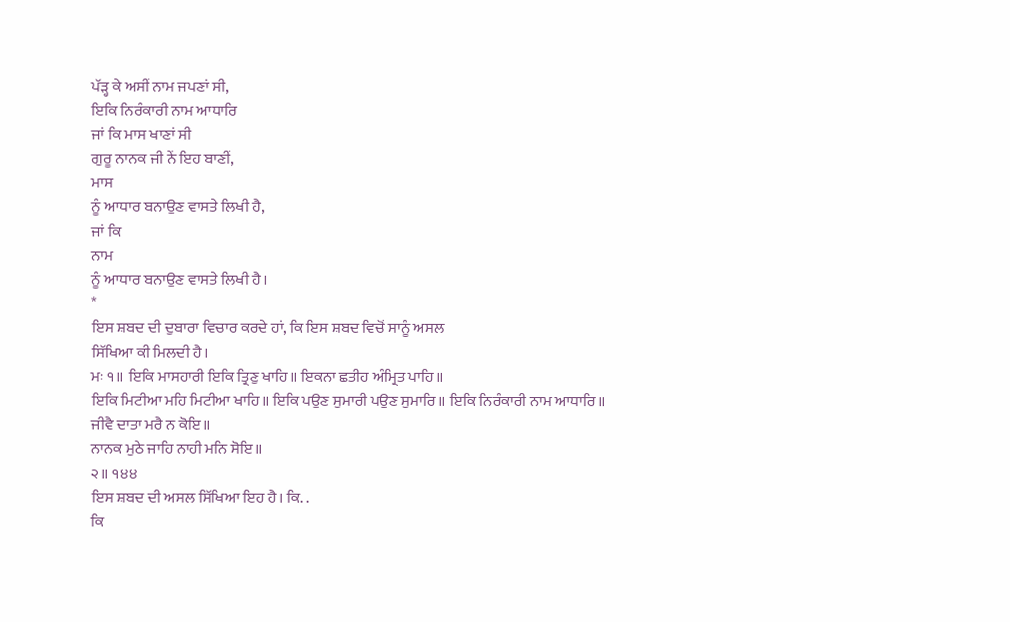ਪੱੜ੍ਹ ਕੇ ਅਸੀਂ ਨਾਮ ਜਪਣਾਂ ਸੀ,
ਇਕਿ ਨਿਰੰਕਾਰੀ ਨਾਮ ਆਧਾਰਿ
ਜਾਂ ਕਿ ਮਾਸ ਖਾਣਾਂ ਸੀ
ਗੁਰੂ ਨਾਨਕ ਜੀ ਨੇਂ ਇਹ ਬਾਣੀਂ,
ਮਾਸ
ਨੂੰ ਆਧਾਰ ਬਨਾਉਣ ਵਾਸਤੇ ਲਿਖੀ ਹੈ,
ਜਾਂ ਕਿ
ਨਾਮ
ਨੂੰ ਆਧਾਰ ਬਨਾਉਣ ਵਾਸਤੇ ਲਿਖੀ ਹੈ।
*
ਇਸ ਸ਼ਬਦ ਦੀ ਦੁਬਾਰਾ ਵਿਚਾਰ ਕਰਦੇ ਹਾਂ, ਕਿ ਇਸ ਸ਼ਬਦ ਵਿਚੋਂ ਸਾਨੂੰ ਅਸਲ
ਸਿੱਖਿਆ ਕੀ ਮਿਲਦੀ ਹੈ।
ਮਃ ੧॥ ਇਕਿ ਮਾਸਹਾਰੀ ਇਕਿ ਤ੍ਰਿਣੁ ਖਾਹਿ॥ ਇਕਨਾ ਛਤੀਹ ਅੰਮ੍ਰਿਤ ਪਾਹਿ॥
ਇਕਿ ਮਿਟੀਆ ਮਹਿ ਮਿਟੀਆ ਖਾਹਿ॥ ਇਕਿ ਪਉਣ ਸੁਮਾਰੀ ਪਉਣ ਸੁਮਾਰਿ॥ ਇਕਿ ਨਿਰੰਕਾਰੀ ਨਾਮ ਆਧਾਰਿ॥
ਜੀਵੈ ਦਾਤਾ ਮਰੈ ਨ ਕੋਇ॥
ਨਾਨਕ ਮੁਠੇ ਜਾਹਿ ਨਾਹੀ ਮਨਿ ਸੋਇ॥
੨॥ ੧੪੪
ਇਸ ਸ਼ਬਦ ਦੀ ਅਸਲ ਸਿੱਖਿਆ ਇਹ ਹੈ। ਕਿ. .
ਕਿ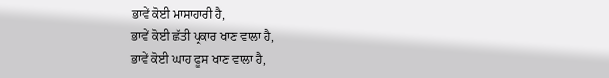ਭਾਵੇਂ ਕੋਈ ਮਾਸਾਹਾਰੀ ਹੈ,
ਭਾਵੇਂ ਕੋਈ ਛੱਤੀ ਪ੍ਰਕਾਰ ਖਾਣ ਵਾਲਾ ਹੈ,
ਭਾਵੇਂ ਕੋਈ ਘਾਹ ਫੂਸ ਖਾਣ ਵਾਲਾ ਹੈ,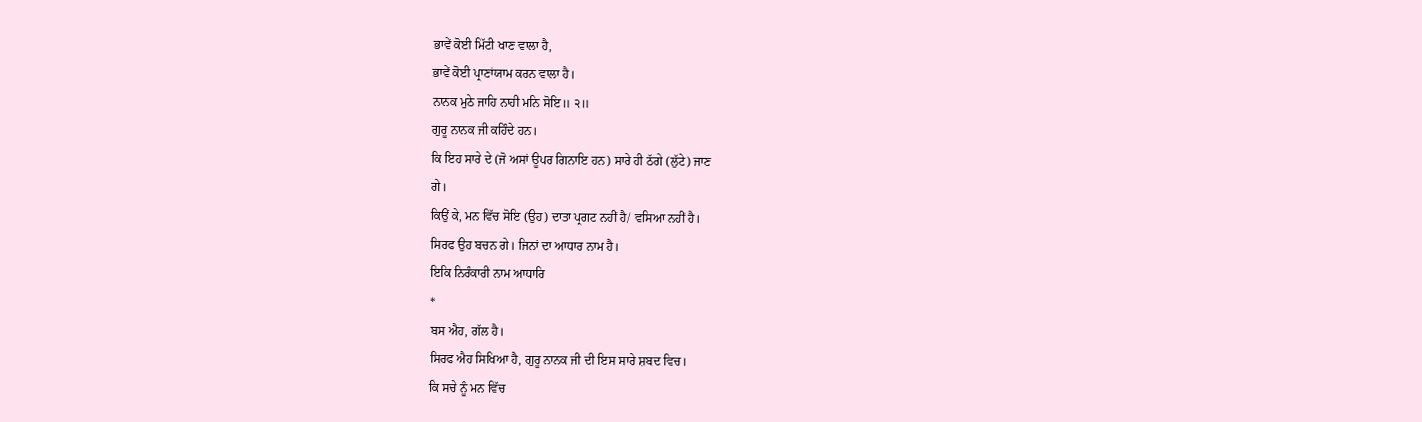ਭਾਵੇਂ ਕੋਈ ਮਿੱਟੀ ਖਾਣ ਵਾਲਾ ਹੈ,
ਭਾਵੇਂ ਕੋਈ ਪ੍ਰਾਣਾਂਯਾਮ ਕਰਨ ਵਾਲਾ ਹੈ।
ਨਾਨਕ ਮੁਠੇ ਜਾਹਿ ਨਾਹੀ ਮਨਿ ਸੋਇ॥ ੨॥
ਗੁਰੂ ਨਾਨਕ ਜੀ ਕਹਿੰਦੇ ਹਨ।
ਕਿ ਇਹ ਸਾਰੇ ਦੇ (ਜੋ ਅਸਾਂ ਊਪਰ ਗਿਨਾਇ ਹਨ) ਸਾਰੇ ਹੀ ਠੱਗੇ (ਲੁੱਟੇ) ਜਾਣ
ਗੇ।
ਕਿਉਂ ਕੇ, ਮਨ ਵਿੱਚ ਸੋਇ (ਉਹ) ਦਾਤਾ ਪ੍ਰਗਟ ਨਹੀਂ ਹੈ/ ਵਸਿਆ ਨਹੀਂ ਹੈ।
ਸਿਰਫ ਉਹ ਬਚਨ ਗੇ। ਜਿਨਾਂ ਦਾ ਆਧਾਰ ਨਾਮ ਹੈ।
ਇਕਿ ਨਿਰੰਕਾਰੀ ਨਾਮ ਆਧਾਰਿ
*
ਬਸ ਐਹ, ਗੱਲ ਹੈ।
ਸਿਰਫ ਐਹ ਸਿਖਿਆ ਹੈ, ਗੁਰੂ ਨਾਨਕ ਜੀ ਦੀ ਇਸ ਸਾਰੇ ਸ਼ਬਦ ਵਿਚ।
ਕਿ ਸਚੇ ਨੂੰ ਮਨ ਵਿੱਚ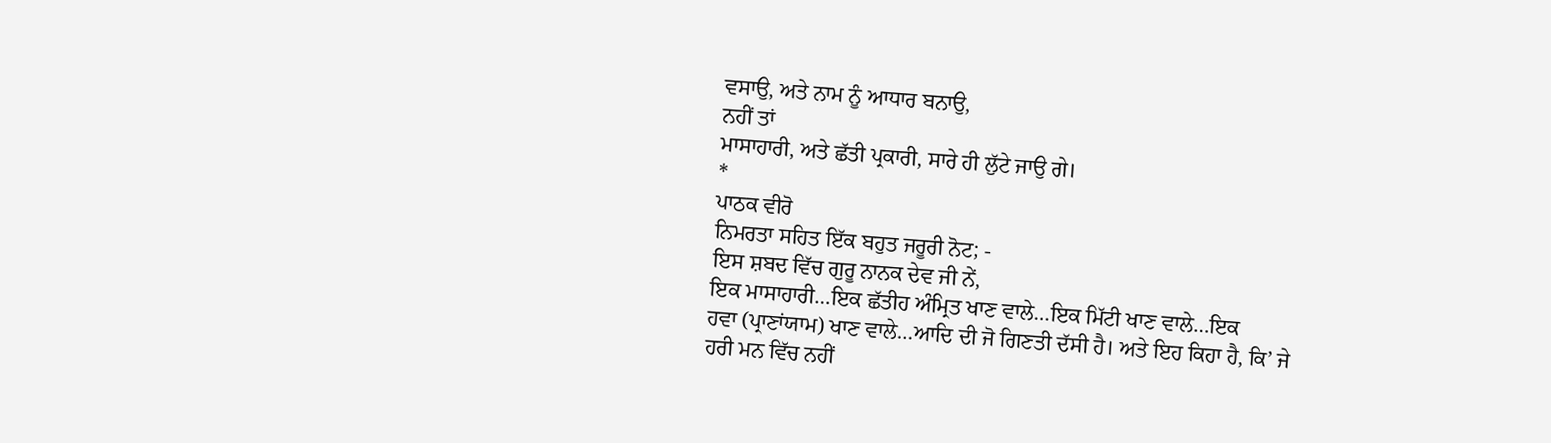ਵਸਾਉ, ਅਤੇ ਨਾਮ ਨੂੰ ਆਧਾਰ ਬਨਾਉ,
ਨਹੀਂ ਤਾਂ
ਮਾਸਾਹਾਰੀ, ਅਤੇ ਛੱਤੀ ਪ੍ਰਕਾਰੀ, ਸਾਰੇ ਹੀ ਲੁੱਟੇ ਜਾਉ ਗੇ।
*
ਪਾਠਕ ਵੀਰੋ
ਨਿਮਰਤਾ ਸਹਿਤ ਇੱਕ ਬਹੁਤ ਜਰੂਰੀ ਨੋਟ; -
ਇਸ ਸ਼ਬਦ ਵਿੱਚ ਗੁਰੂ ਨਾਨਕ ਦੇਵ ਜੀ ਨੇਂ,
ਇਕ ਮਾਸਾਹਾਰੀ…ਇਕ ਛੱਤੀਹ ਅੰਮ੍ਰਿਤ ਖਾਣ ਵਾਲੇ…ਇਕ ਮਿੱਟੀ ਖਾਣ ਵਾਲੇ…ਇਕ
ਹਵਾ (ਪ੍ਰਾਣਾਂਯਾਮ) ਖਾਣ ਵਾਲੇ…ਆਦਿ ਦੀ ਜੋ ਗਿਣਤੀ ਦੱਸੀ ਹੈ। ਅਤੇ ਇਹ ਕਿਹਾ ਹੈ, ਕਿ’ ਜੇ
ਹਰੀ ਮਨ ਵਿੱਚ ਨਹੀਂ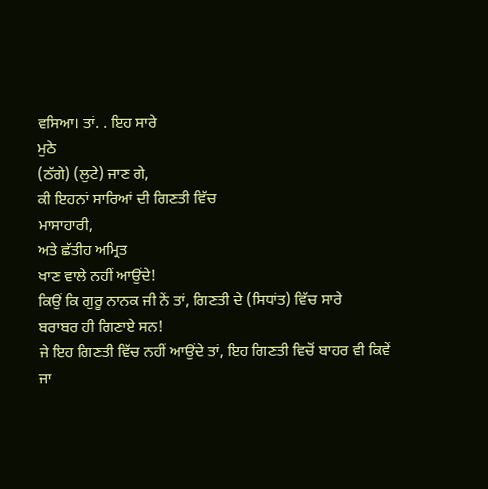ਵਸਿਆ। ਤਾਂ. . ਇਹ ਸਾਰੇ
ਮੁਠੇ
(ਠੱਗੇ) (ਲੁਟੇ) ਜਾਣ ਗੇ,
ਕੀ ਇਹਨਾਂ ਸਾਰਿਆਂ ਦੀ ਗਿਣਤੀ ਵਿੱਚ
ਮਾਸਾਹਾਰੀ,
ਅਤੇ ਛੱਤੀਹ ਅਮ੍ਰਿਤ
ਖਾਣ ਵਾਲੇ ਨਹੀਂ ਆਉਂਦੇ!
ਕਿਉਂ ਕਿ ਗੁਰੂ ਨਾਨਕ ਜੀ ਨੇਂ ਤਾਂ, ਗਿਣਤੀ ਦੇ (ਸਿਧਾਂਤ) ਵਿੱਚ ਸਾਰੇ
ਬਰਾਬਰ ਹੀ ਗਿਣਾਏ ਸਨ!
ਜੇ ਇਹ ਗਿਣਤੀ ਵਿੱਚ ਨਹੀਂ ਆਉਂਦੇ ਤਾਂ, ਇਹ ਗਿਣਤੀ ਵਿਚੋਂ ਬਾਹਰ ਵੀ ਕਿਵੇਂ
ਜਾ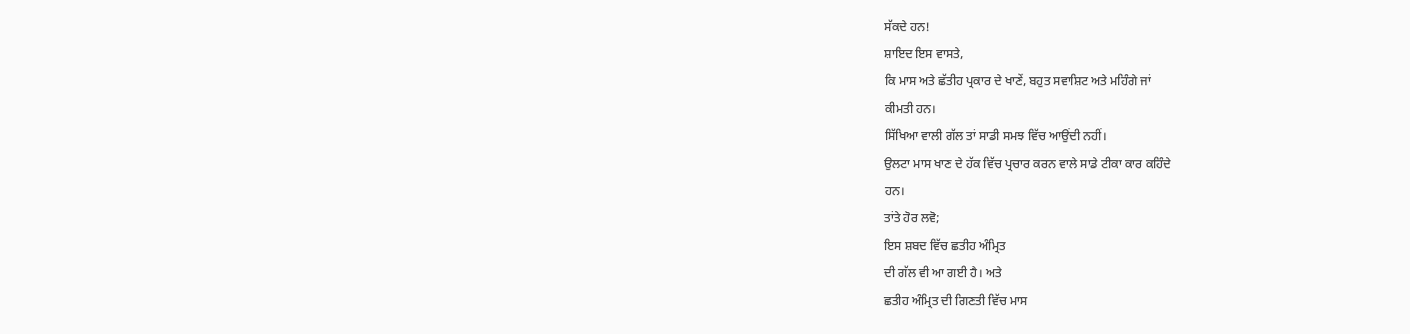ਸੱਕਦੇ ਹਨ!
ਸ਼ਾਇਦ ਇਸ ਵਾਸਤੇ,
ਕਿ ਮਾਸ ਅਤੇ ਛੱਤੀਹ ਪ੍ਰਕਾਰ ਦੇ ਖਾਣੇਂ, ਬਹੁਤ ਸਵਾਸ਼ਿਟ ਅਤੇ ਮਹਿੰਗੇ ਜਾਂ
ਕੀਮਤੀ ਹਨ।
ਸਿੱਖਿਆ ਵਾਲੀ ਗੱਲ ਤਾਂ ਸਾਡੀ ਸਮਝ ਵਿੱਚ ਆਉਂਦੀ ਨਹੀਂ।
ਉਲਟਾ ਮਾਸ ਖਾਣ ਦੇ ਹੱਕ ਵਿੱਚ ਪ੍ਰਚਾਰ ਕਰਨ ਵਾਲੇ ਸਾਡੇ ਟੀਕਾ ਕਾਰ ਕਹਿੰਦੇ
ਹਨ।
ਤਾਂਤੇ ਹੋਰ ਲਵੋ;
ਇਸ ਸ਼ਬਦ ਵਿੱਚ ਛਤੀਹ ਅੰਮ੍ਰਿਤ
ਦੀ ਗੱਲ ਵੀ ਆ ਗਈ ਹੈ। ਅਤੇ
ਛਤੀਹ ਅੰਮ੍ਰਿਤ ਦੀ ਗਿਣਤੀ ਵਿੱਚ ਮਾਸ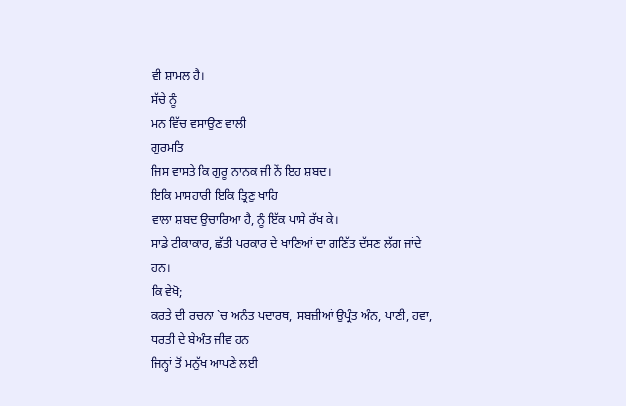ਵੀ ਸ਼ਾਮਲ ਹੈ।
ਸੱਚੇ ਨੂੰ
ਮਨ ਵਿੱਚ ਵਸਾਉਣ ਵਾਲੀ
ਗੁਰਮਤਿ
ਜਿਸ ਵਾਸਤੇ ਕਿ ਗੁਰੂ ਨਾਨਕ ਜੀ ਨੇਂ ਇਹ ਸ਼ਬਦ।
ਇਕਿ ਮਾਸਹਾਰੀ ਇਕਿ ਤ੍ਰਿਣੁ ਖਾਹਿ
ਵਾਲਾ ਸ਼ਬਦ ਉਚਾਰਿਆ ਹੈ, ਨੂੰ ਇੱਕ ਪਾਸੇ ਰੱਖ ਕੇ।
ਸਾਡੇ ਟੀਕਾਕਾਰ, ਛੱਤੀ ਪਰਕਾਰ ਦੇ ਖਾਣਿਆਂ ਦਾ ਗਣਿੱਤ ਦੱਸਣ ਲੱਗ ਜਾਂਦੇ
ਹਨ।
ਕਿ ਵੇਖੋ;
ਕਰਤੇ ਦੀ ਰਚਨਾ `ਚ ਅਨੰਤ ਪਦਾਰਥ, ਸਬਜ਼ੀਆਂ ਉਪ੍ਰੰਤ ਅੰਨ, ਪਾਣੀ, ਹਵਾ,
ਧਰਤੀ ਦੇ ਬੇਅੰਤ ਜੀਵ ਹਨ
ਜਿਨ੍ਹਾਂ ਤੋਂ ਮਨੁੱਖ ਆਪਣੇ ਲਈ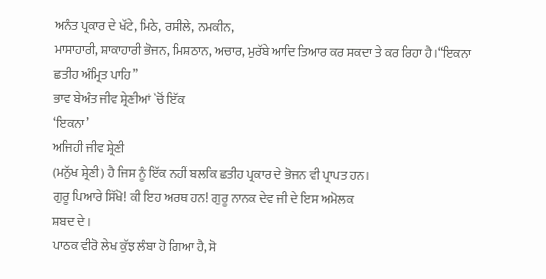ਅਨੰਤ ਪ੍ਰਕਾਰ ਦੇ ਖੱਟੇ, ਮਿਠੇ, ਰਸੀਲੇ, ਨਮਕੀਨ,
ਮਾਸਾਹਾਰੀ, ਸ਼ਾਕਾਹਾਰੀ ਭੋਜਨ, ਮਿਸ਼ਠਾਨ, ਅਚਾਰ, ਮੁਰੱਬੇ ਆਦਿ ਤਿਆਰ ਕਰ ਸਕਦਾ ਤੇ ਕਰ ਰਿਹਾ ਹੈ।“ਇਕਨਾ
ਛਤੀਹ ਅੰਮ੍ਰਿਤ ਪਾਹਿ”
ਭਾਵ ਬੇਅੰਤ ਜੀਵ ਸ਼੍ਰੇਣੀਆਂ `ਚੋਂ ਇੱਕ
‘ਇਕਨਾ’
ਅਜਿਹੀ ਜੀਵ ਸ਼੍ਰੇਣੀ
(ਮਨੁੱਖ ਸ਼੍ਰੇਣੀ) ਹੈ ਜਿਸ ਨੂੰ ਇੱਕ ਨਹੀਂ ਬਲਕਿ ਛਤੀਹ ਪ੍ਰਕਾਰ ਦੇ ਭੋਜਨ ਵੀ ਪ੍ਰਾਪਤ ਹਨ।
ਗੁਰੂ ਪਿਆਰੇ ਸਿੱਖੋ! ਕੀ ਇਹ ਅਰਥ ਹਨ! ਗੁਰੂ ਨਾਨਕ ਦੇਵ ਜੀ ਦੇ ਇਸ ਅਮੋਲਕ
ਸ਼ਬਦ ਦੇ।
ਪਾਠਕ ਵੀਰੋ ਲੇਖ ਕੁੱਝ ਲੰਬਾ ਹੋ ਗਿਆ ਹੈ, ਸੋ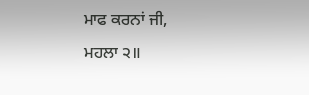ਮਾਫ ਕਰਨਾਂ ਜੀ,
ਮਹਲਾ ੨॥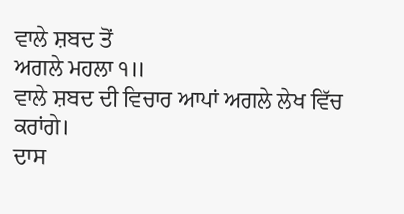ਵਾਲੇ ਸ਼ਬਦ ਤੋਂ
ਅਗਲੇ ਮਹਲਾ ੧॥
ਵਾਲੇ ਸ਼ਬਦ ਦੀ ਵਿਚਾਰ ਆਪਾਂ ਅਗਲੇ ਲੇਖ ਵਿੱਚ ਕਰਾਂਗੇ।
ਦਾਸ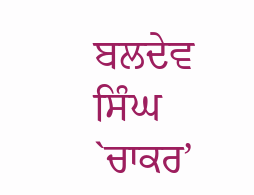ਬਲਦੇਵ ਸਿੰਘ `ਚਾਕਰ’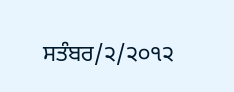ਸਤੰਬਰ/੨/੨੦੧੨